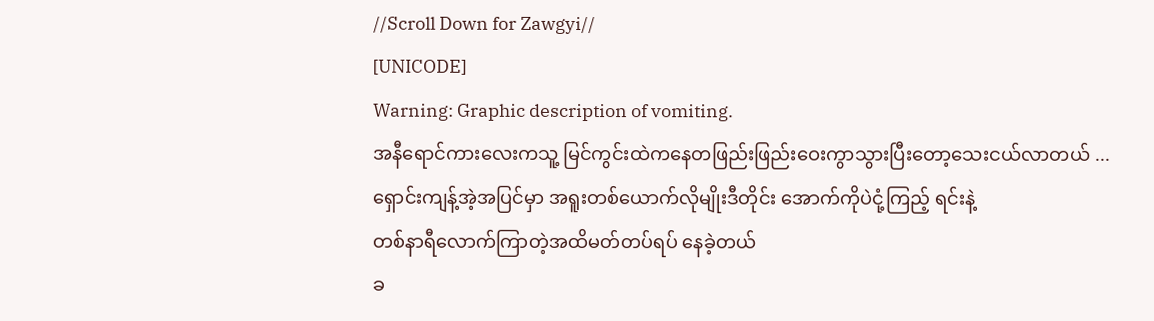//Scroll Down for Zawgyi//
[UNICODE]
Warning: Graphic description of vomiting.
အနီရောင်ကားလေးကသူ့ မြင်ကွင်းထဲကနေတဖြည်းဖြည်းဝေးကွာသွားပြီးတော့သေးငယ်လာတယ် ...
ရှောင်းကျန့်အဲ့အပြင်မှာ အရူးတစ်ယောက်လိုမျိုးဒီတိုင်း အောက်ကိုပဲငုံ့ကြည့် ရင်းနဲ့
တစ်နာရီလောက်ကြာတဲ့အထိမတ်တပ်ရပ် နေခဲ့တယ်
ခ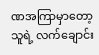ဏအကြာမှာတော့ သူရဲ့ လက်ချောင်း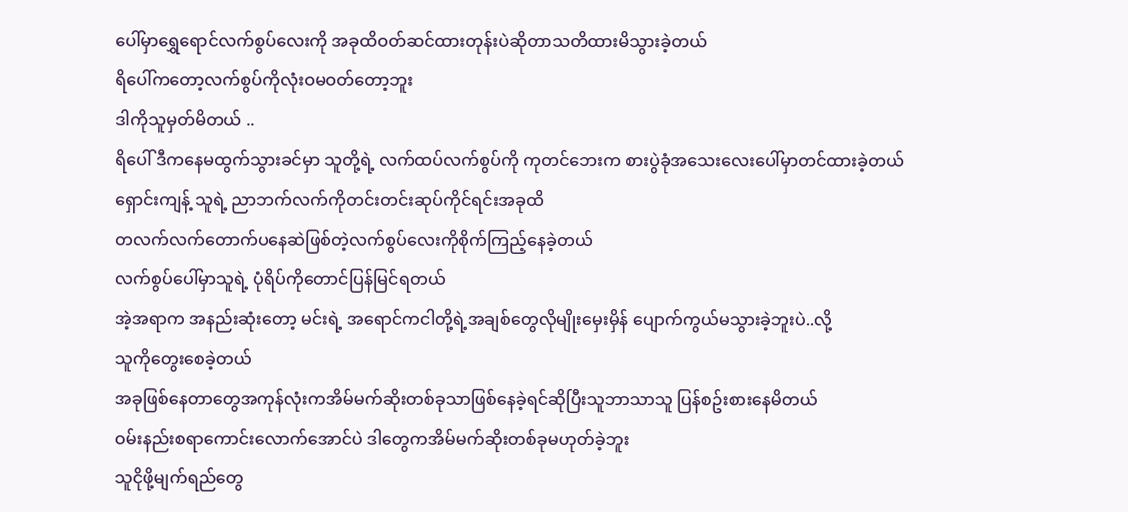ပေါ်မှာရွှေရောင်လက်စွပ်လေးကို အခုထိဝတ်ဆင်ထားတုန်းပဲဆိုတာသတိထားမိသွားခဲ့တယ်
ရိပေါ်ကတော့လက်စွပ်ကိုလုံးဝမဝတ်တော့ဘူး
ဒါကိုသူမှတ်မိတယ် ..
ရိပေါ် ဒီကနေမထွက်သွားခင်မှာ သူတို့ရဲ့ လက်ထပ်လက်စွပ်ကို ကုတင်ဘေးက စားပွဲခုံအသေးလေးပေါ်မှာတင်ထားခဲ့တယ်
ရှောင်းကျန့် သူရဲ့ ညာဘက်လက်ကိုတင်းတင်းဆုပ်ကိုင်ရင်းအခုထိ
တလက်လက်တောက်ပနေဆဲဖြစ်တဲ့လက်စွပ်လေးကိုစိုက်ကြည့်နေခဲ့တယ်
လက်စွပ်ပေါ်မှာသူရဲ့ ပုံရိပ်ကိုတောင်ပြန်မြင်ရတယ်
အဲ့အရာက အနည်းဆုံးတော့ မင်းရဲ့ အရောင်ကငါတို့ရဲ့အချစ်တွေလိုမျိုးမှေးမှိန် ပျောက်ကွယ်မသွားခဲ့ဘူးပဲ..လို့
သူကိုတွေးစေခဲ့တယ်
အခုဖြစ်နေတာတွေအကုန်လုံးကအိမ်မက်ဆိုးတစ်ခုသာဖြစ်နေခဲ့ရင်ဆိုပြီးသူဘာသာသူ ပြန်စဥ်းစားနေမိတယ်
ဝမ်းနည်းစရာကောင်းလောက်အောင်ပဲ ဒါတွေကအိမ်မက်ဆိုးတစ်ခုမဟုတ်ခဲ့ဘူး
သူငိုဖို့မျက်ရည်တွေ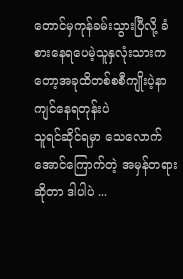တောင်မှကုန်ခမ်းသွားပြီလို့ ခံစားနေရပေမဲ့သူနှလုံးသားကတော့အခုထိတစ်စစီကျိုးပဲ့နာကျင်နေရတုန်းပဲ
သူရင်ဆိုင်ရမှာ သေလောက်အောင်ကြောက်တဲ့ အမှန်တရားဆိုတာ ဒါပါပဲ ...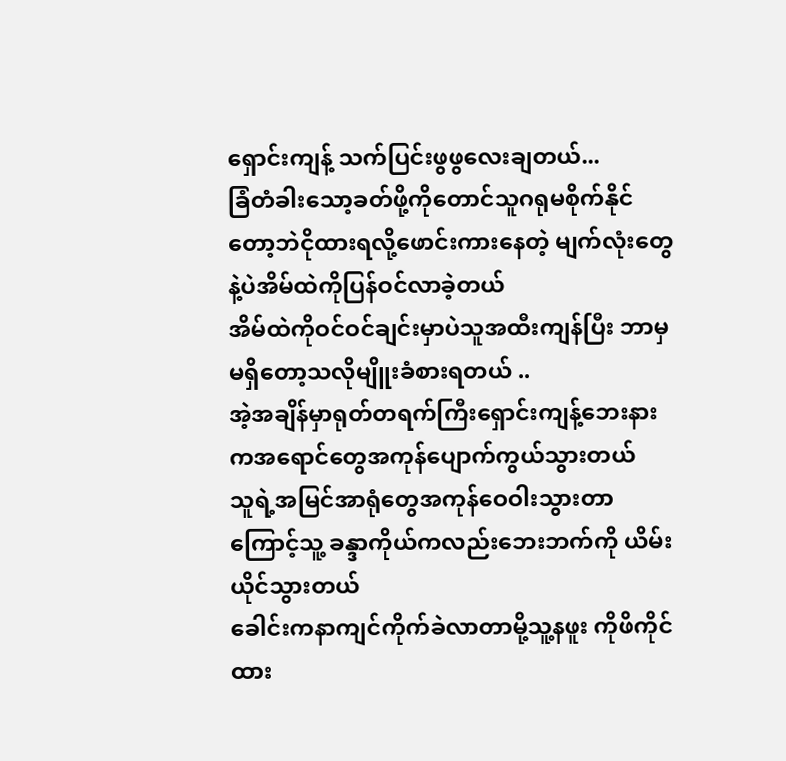ရှောင်းကျန့် သက်ပြင်းဖွဖွလေးချတယ်...
ခြံတံခါးသော့ခတ်ဖို့ကိုတောင်သူဂရုမစိုက်နိုင်တော့ဘဲငိုထားရလို့ဖောင်းကားနေတဲ့ မျက်လုံးတွေနဲ့ပဲအိမ်ထဲကိုပြန်ဝင်လာခဲ့တယ်
အိမ်ထဲကိုဝင်ဝင်ချင်းမှာပဲသူအထီးကျန်ပြီး ဘာမှမရှိတော့သလိုမျိူးခံစားရတယ် ..
အဲ့အချိန်မှာရုတ်တရက်ကြီးရှောင်းကျန့်ဘေးနားကအရောင်တွေအကုန်ပျောက်ကွယ်သွားတယ်
သူရဲ့အမြင်အာရုံတွေအကုန်ဝေဝါးသွားတာကြောင့်သူ့ ခန္ဒာကိုယ်ကလည်းဘေးဘက်ကို ယိမ်းယိုင်သွားတယ်
ခေါင်းကနာကျင်ကိုက်ခဲလာတာမို့သူ့နဖူး ကိုဖိကိုင်ထား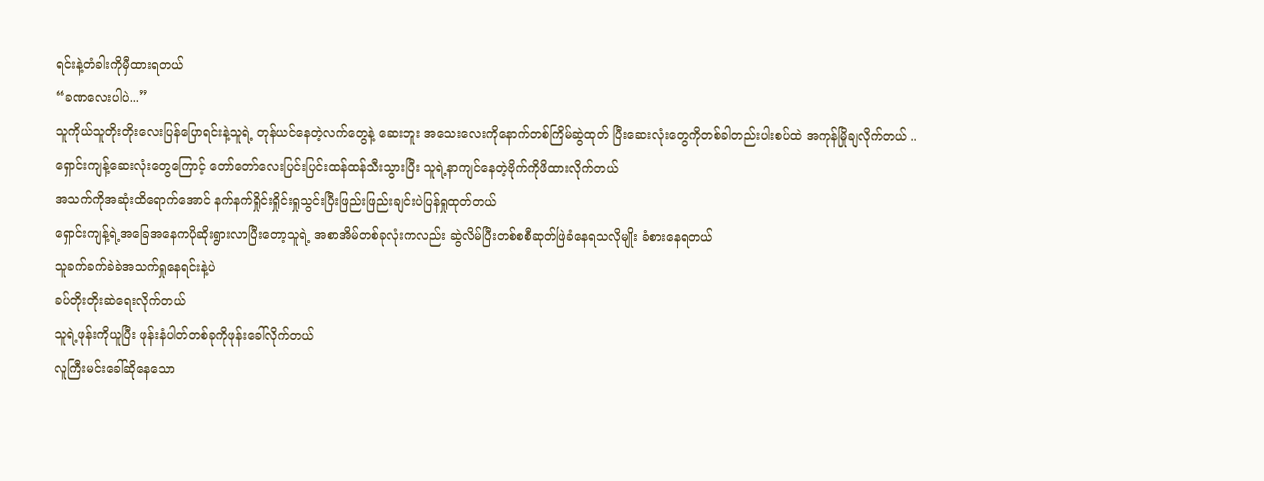ရင်းနဲ့တံခါးကိုမှီထားရတယ်
“ခဏလေးပါပဲ...”
သူကိုယ်သူတိုးတိုးလေးပြန်ပြောရင်းနဲ့သူရဲ့ တုန်ယင်နေတဲ့လက်တွေနဲ့ ဆေးဘူး အသေးလေးကိုနောက်တစ်ကြိမ်ဆွဲထုတ် ပြီးဆေးလုံးတွေကိုတစ်ခါတည်းပါးစပ်ထဲ အကုန်မြိုချလိုက်တယ် ..
ရှောင်းကျန့်ဆေးလုံးတွေကြောင့် တော်တော်လေးပြင်းပြင်းထန်ထန်သီးသွားပြီး သူရဲ့နာကျင်နေတဲ့ဗိုက်ကိုဖိထားလိုက်တယ်
အသက်ကိုအဆုံးထိရောက်အောင် နက်နက်ရှိုင်းရှိုင်းရှုသွင်းပြီးဖြည်းဖြည်းချင်းပဲပြန်ရှုထုတ်တယ်
ရှောင်းကျန့်ရဲ့အခြေအနေကပိုဆိုးရွားလာပြီးတော့သူရဲ့ အစာအိမ်တစ်ခုလုံးကလည်း ဆွဲလိမ်ပြီးတစ်စစီဆုတ်ဖြဲခံနေရသလိုမျိုး ခံစားနေရတယ်
သူခက်ခက်ခဲခဲအသက်ရှုနေရင်းနဲ့ပဲ
ခပ်တိုးတိုးဆဲရေးလိုက်တယ်
သူရဲ့ဖုန်းကိုယူပြီး ဖုန်းနံပါတ်တစ်ခုကိုဖုန်းခေါ်လိုက်တယ်
လူကြီးမင်းခေါ်ဆိုနေသော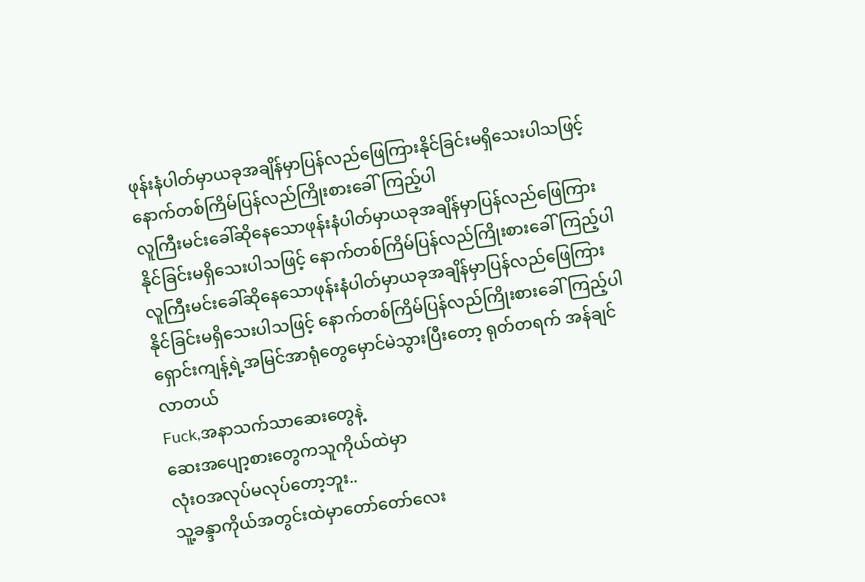ဖုန်းနံပါတ်မှာယခုအချိန်မှာပြန်လည်ဖြေကြားနိုင်ခြင်းမရှိသေးပါသဖြင့် နောက်တစ်ကြိမ်ပြန်လည်ကြိုးစားခေါ်ကြည့်ပါ
လူကြီးမင်းခေါ်ဆိုနေသောဖုန်းနံပါတ်မှာယခုအချိန်မှာပြန်လည်ဖြေကြားနိုင်ခြင်းမရှိသေးပါသဖြင့် နောက်တစ်ကြိမ်ပြန်လည်ကြိုးစားခေါ်ကြည့်ပါ
လူကြီးမင်းခေါ်ဆိုနေသောဖုန်းနံပါတ်မှာယခုအချိန်မှာပြန်လည်ဖြေကြားနိုင်ခြင်းမရှိသေးပါသဖြင့် နောက်တစ်ကြိမ်ပြန်လည်ကြိုးစားခေါ်ကြည့်ပါ
ရှောင်းကျန့်ရဲ့အမြင်အာရုံတွေမှောင်မဲသွားပြီးတော့ ရုတ်တရက် အန်ချင်လာတယ်
Fuck,အနာသက်သာဆေးတွေနဲ့
ဆေးအပျော့စားတွေကသူကိုယ်ထဲမှာ
လုံးဝအလုပ်မလုပ်တော့ဘူး..
သူ့ခန္ဒာကိုယ်အတွင်းထဲမှာတော်တော်လေး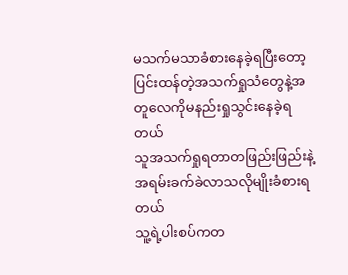မသက်မသာခံစားနေခဲ့ရပြီးတော့ပြင်းထန်တဲ့အသက်ရှုသံတွေနဲ့အတူလေကိုမနည်းရှုသွင်းနေခဲ့ရတယ်
သူအသက်ရှုရတာတဖြည်းဖြည်းနဲ့ အရမ်းခက်ခဲလာသလိုမျိုးခံစားရတယ်
သူ့ရဲ့ပါးစပ်ကတ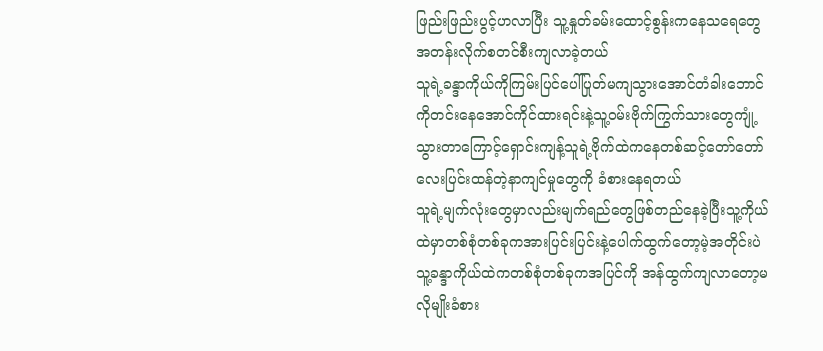ဖြည်းဖြည်းပွင့်ဟလာပြီး သူ့နှုတ်ခမ်းထောင့်စွန်းကနေသရေတွေ အတန်းလိုက်စတင်စီးကျလာခဲ့တယ်
သူရဲ့ခန္ဒာကိုယ်ကိုကြမ်းပြင်ပေါ်ပြုတ်မကျသွားအောင်တံခါးဘောင်ကိုတင်းနေအောင်ကိုင်ထားရင်းနဲ့သူ့ဝမ်းဗိုက်ကြွက်သားတွေကျုံ့သွားတာကြောင့်ရှောင်းကျန့်သူရဲ့ဗိုက်ထဲကနေတစ်ဆင့်တော်တော်လေးပြင်းထန်တဲ့နာကျင်မှုတွေကို ခံစားနေရတယ်
သူရဲ့မျက်လုံးတွေမှာလည်းမျက်ရည်တွေဖြစ်တည်နေခဲ့ပြီးသူ့ကိုယ်ထဲမှာတစ်စုံတစ်ခုကအားပြင်းပြင်းနဲ့ပေါက်ထွက်တော့မဲ့အတိုင်းပဲ
သူ့ခန္ဒာကိုယ်ထဲကတစ်စုံတစ်ခုကအပြင်ကို အန်ထွက်ကျလာတော့မလိုမျိုးခံစား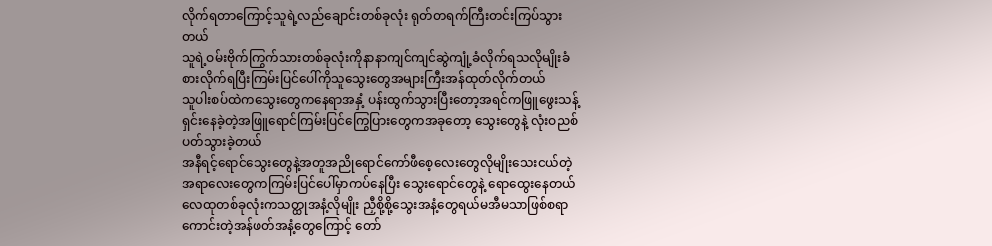လိုက်ရတာကြောင့်သူရဲ့လည်ချောင်းတစ်ခုလုံး ရုတ်တရက်ကြီးတင်းကြပ်သွားတယ်
သူရဲ့ဝမ်းဗိုက်ကြွက်သားတစ်ခုလုံးကိုနာနာကျင်ကျင်ဆွဲကျုံ့ခံလိုက်ရသလိုမျိုးခံစားလိုက်ရပြီးကြမ်းပြင်ပေါ်ကိုသူသွေးတွေအများကြီးအန်ထုတ်လိုက်တယ်
သူပါးစပ်ထဲကသွေးတွေကနေရာအနှံ့ ပန်းထွက်သွားပြီးတော့အရင်ကဖြူဖွေးသန့်ရှင်းနေခဲ့တဲ့အဖြူရောင်ကြမ်းပြင်ကြွေပြားတွေကအခုတော့ သွေးတွေနဲ့ လုံးဝညစ်ပတ်သွားခဲ့တယ်
အနီရင့်ရောင်သွေးတွေနဲ့အတူအညိုရောင်ကော်ဖီစေ့လေးတွေလိုမျိုးသေးငယ်တဲ့အရာလေးတွေကကြမ်းပြင်ပေါ်မှာကပ်နေပြီး သွေးရောင်တွေနဲ့ ရောထွေးနေတယ်
လေထုတစ်ခုလုံးကသတ္ထုအနံ့လိုမျိုး ညှီစို့စို့သွေးအနံ့တွေရယ်မအီမသာဖြစ်စရာ ကောင်းတဲ့အန်ဖတ်အနံ့တွေကြောင့် တော်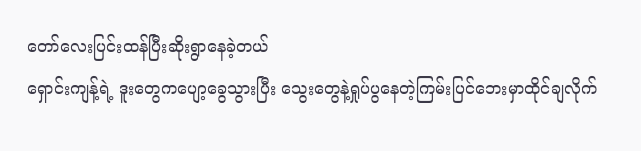တော်လေးပြင်းထန်ပြီးဆိုးရွာနေခဲ့တယ်
ရှောင်းကျန့်ရဲ့ ဒူးတွေကပျော့ခွေသွားပြီး သွေးတွေနဲ့ရှုပ်ပွနေတဲ့ကြမ်းပြင်ဘေးမှာထိုင်ချလိုက်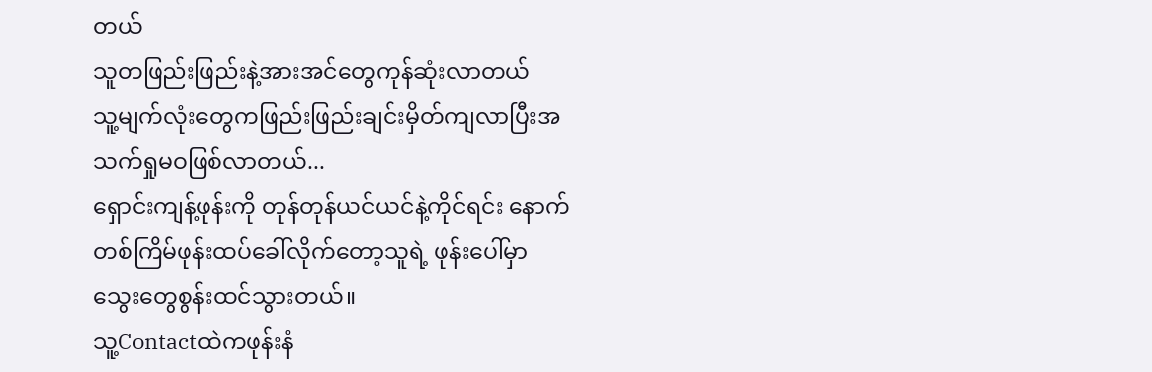တယ်
သူတဖြည်းဖြည်းနဲ့အားအင်တွေကုန်ဆုံးလာတယ်
သူ့မျက်လုံးတွေကဖြည်းဖြည်းချင်းမှိတ်ကျလာပြီးအသက်ရှုမဝဖြစ်လာတယ်...
ရှောင်းကျန့်ဖုန်းကို တုန်တုန်ယင်ယင်နဲ့ကိုင်ရင်း နောက်တစ်ကြိမ်ဖုန်းထပ်ခေါ်လိုက်တော့သူရဲ့ ဖုန်းပေါ်မှာ သွေးတွေစွန်းထင်သွားတယ်။
သူ့Contactထဲကဖုန်းနံ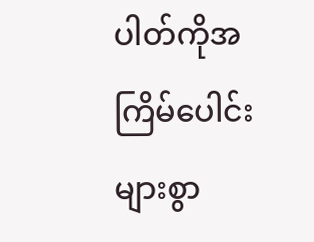ပါတ်ကိုအကြိမ်ပေါင်းများစွာ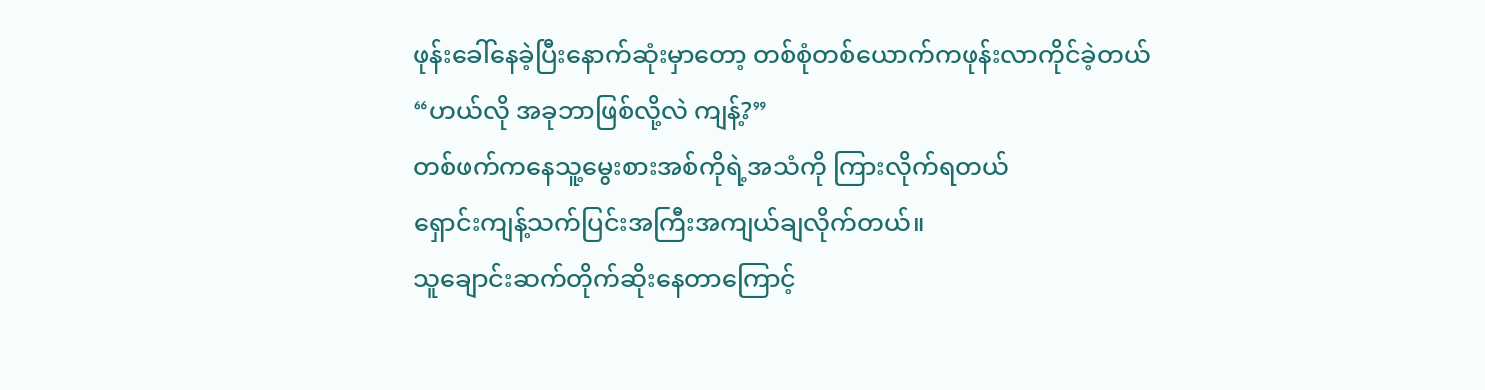ဖုန်းခေါ်နေခဲ့ပြီးနောက်ဆုံးမှာတော့ တစ်စုံတစ်ယောက်ကဖုန်းလာကိုင်ခဲ့တယ်
“ဟယ်လို အခုဘာဖြစ်လို့လဲ ကျန့်?”
တစ်ဖက်ကနေသူ့မွေးစားအစ်ကိုရဲ့အသံကို ကြားလိုက်ရတယ်
ရှောင်းကျန့်သက်ပြင်းအကြီးအကျယ်ချလိုက်တယ်။
သူချောင်းဆက်တိုက်ဆိုးနေတာကြောင့်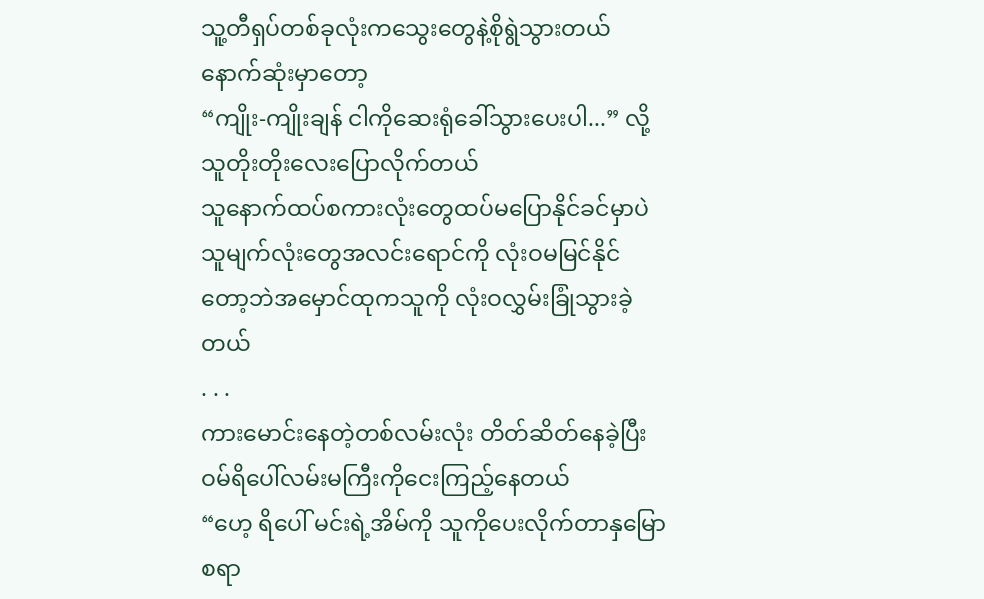သူ့တီရှပ်တစ်ခုလုံးကသွေးတွေနဲ့စိုရွဲသွားတယ်
နောက်ဆုံးမှာတော့
“ကျိုး-ကျိုးချန် ငါကိုဆေးရုံခေါ်သွားပေးပါ...” လို့ သူတိုးတိုးလေးပြောလိုက်တယ်
သူနောက်ထပ်စကားလုံးတွေထပ်မပြောနိုင်ခင်မှာပဲသူမျက်လုံးတွေအလင်းရောင်ကို လုံးဝမမြင်နိုင်တော့ဘဲအမှောင်ထုကသူကို လုံးဝလွှမ်းခြုံသွားခဲ့တယ်
. . .
ကားမောင်းနေတဲ့တစ်လမ်းလုံး တိတ်ဆိတ်နေခဲ့ပြီး ဝမ်ရိပေါ်လမ်းမကြီးကိုငေးကြည့်နေတယ်
“ဟေ့ ရိပေါ် မင်းရဲ့အိမ်ကို သူကိုပေးလိုက်တာနှမြောစရာ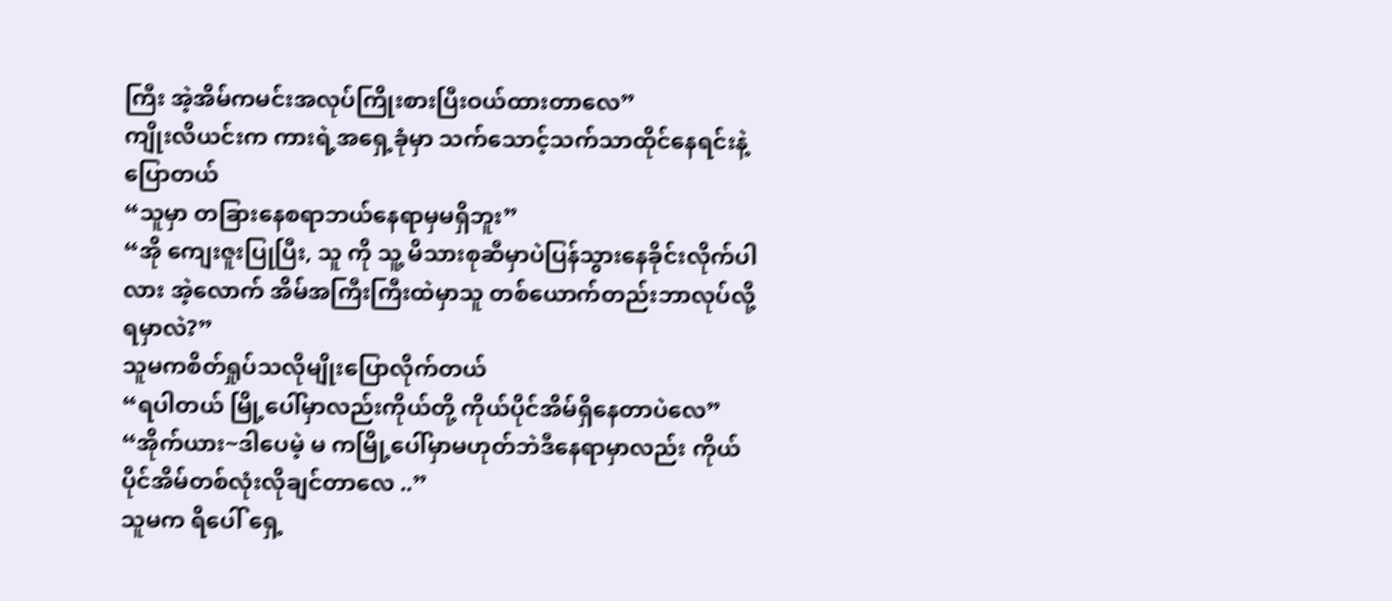ကြီး အဲ့အိမ်ကမင်းအလုပ်ကြိုးစားပြီးဝယ်ထားတာလေ”
ကျိုးလိယင်းက ကားရဲ့အရှေ့ခုံမှာ သက်သောင့်သက်သာထိုင်နေရင်းနဲ့ ပြောတယ်
“သူမှာ တခြားနေစရာဘယ်နေရာမှမရှိဘူး”
“အို ကျေးဇူးပြုပြီး, သူ ကို သူ့ မိသားစုဆီမှာပဲပြန်သွားနေခိုင်းလိုက်ပါ လား အဲ့လောက် အိမ်အကြီးကြီးထဲမှာသူ တစ်ယောက်တည်းဘာလုပ်လို့ ရမှာလဲ?”
သူမကစိတ်ရှုပ်သလိုမျိုးပြောလိုက်တယ်
“ရပါတယ် မြို့ပေါ်မှာလည်းကိုယ်တို့ ကိုယ်ပိုင်အိမ်ရှိနေတာပဲလေ”
“အိုက်ယား~ဒါပေမဲ့ မ ကမြို့ပေါ်မှာမဟုတ်ဘဲဒီနေရာမှာလည်း ကိုယ်ပိုင်အိမ်တစ်လုံးလိုချင်တာလေ ..”
သူမက ရိပေါ် ရှေ့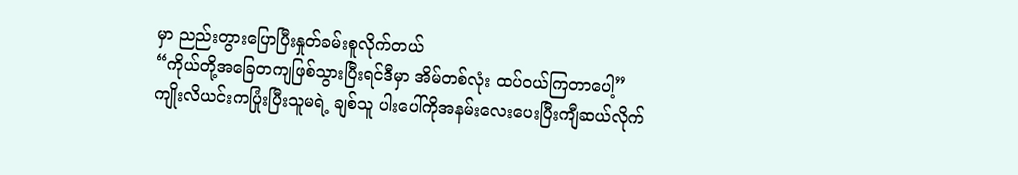မှာ ညည်းတွားပြောပြီးနှုတ်ခမ်းစူလိုက်တယ်
“ကိုယ်တို့အခြေတကျဖြစ်သွားပြီးရင်ဒီမှာ အိမ်တစ်လုံး ထပ်ဝယ်ကြတာပေါ့”
ကျိုးလိယင်းကပြုံးပြီးသူမရဲ့ ချစ်သူ ပါးပေါ်ကိုအနမ်းလေးပေးပြီးကျီဆယ်လိုက်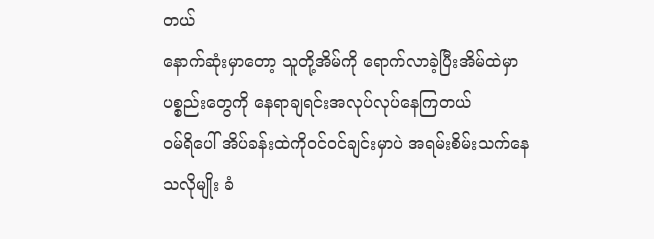တယ်
နောက်ဆုံးမှာတော့ သူတို့အိမ်ကို ရောက်လာခဲ့ပြီးအိမ်ထဲမှာပစ္စည်းတွေကို နေရာချရင်းအလုပ်လုပ်နေကြတယ်
ဝမ်ရိပေါ် အိပ်ခန်းထဲကိုဝင်ဝင်ချင်းမှာပဲ အရမ်းစိမ်းသက်နေသလိုမျိုး ခံ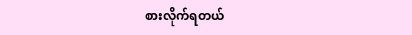စားလိုက်ရတယ်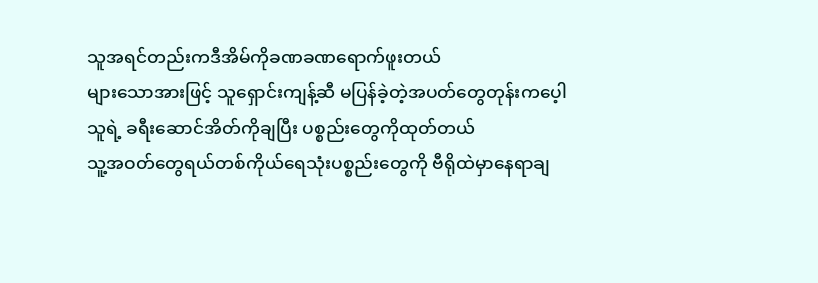သူအရင်တည်းကဒီအိမ်ကိုခဏခဏရောက်ဖူးတယ်
များသောအားဖြင့် သူရှောင်းကျန့်ဆီ မပြန်ခဲ့တဲ့အပတ်တွေတုန်းကပေ့ါ
သူရဲ့ ခရီးဆောင်အိတ်ကိုချပြီး ပစ္စည်းတွေကိုထုတ်တယ်
သူ့အဝတ်တွေရယ်တစ်ကိုယ်ရေသုံးပစ္စည်းတွေကို ဗီရိုထဲမှာနေရာချ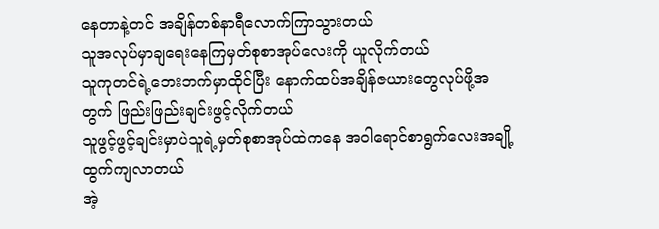နေတာနဲ့တင် အချိန်တစ်နာရီလောက်ကြာသွားတယ်
သူအလုပ်မှာချရေးနေကြမှတ်စုစာအုပ်လေးကို ယူလိုက်တယ်
သူကုတင်ရဲ့ဘေးဘက်မှာထိုင်ပြီး နောက်ထပ်အချိန်ဇယားတွေလုပ်ဖို့အတွက် ဖြည်းဖြည်းချင်းဖွင့်လိုက်တယ်
သူဖွင့်ဖွင့်ချင်းမှာပဲသူရဲ့မှတ်စုစာအုပ်ထဲကနေ အဝါရောင်စာရွက်လေးအချို့ထွက်ကျလာတယ်
အဲ့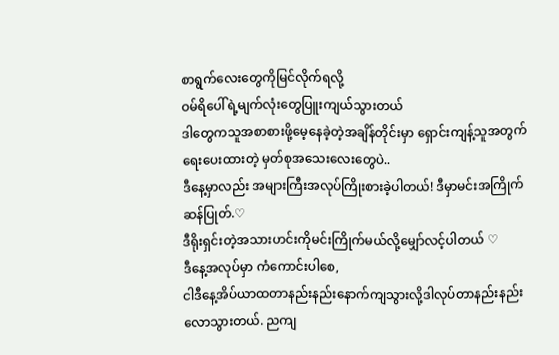စာရွက်လေးတွေကိုမြင်လိုက်ရလို့
ဝမ်ရိပေါ်ရဲ့မျက်လုံးတွေပြူးကျယ်သွားတယ်
ဒါတွေကသူအစာစားဖို့မေ့နေခဲ့တဲ့အချိန်တိုင်းမှာ ရှောင်းကျန့်သူအတွက်ရေးပေးထားတဲ့ မှတ်စုအသေးလေးတွေပဲ..
ဒီနေ့မှာလည်း အများကြီးအလုပ်ကြိုးစားခဲ့ပါတယ်! ဒီမှာမင်းအကြိုက် ဆန်ပြုတ်.♡
ဒီရိုးရှင်းတဲ့အသားဟင်းကိုမင်းကြိုက်မယ်လို့မျှော်လင့်ပါတယ် ♡
ဒီနေ့အလုပ်မှာ ကံကောင်းပါစေ,
ငါဒီနေ့အိပ်ယာထတာနည်းနည်းနောက်ကျသွားလို့ဒါလုပ်တာနည်းနည်းလောသွားတယ်. ညကျ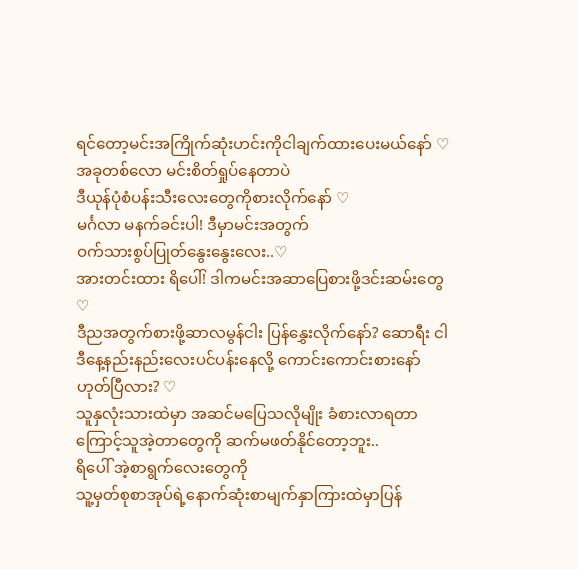ရင်တော့မင်းအကြိုက်ဆုံးဟင်းကိုငါချက်ထားပေးမယ်နော် ♡
အခုတစ်လော မင်းစိတ်ရှုပ်နေတာပဲ
ဒီယုန်ပုံစံပန်းသီးလေးတွေကိုစားလိုက်နော် ♡
မင်္ဂလာ မနက်ခင်းပါ! ဒီမှာမင်းအတွက်
ဝက်သားစွပ်ပြုတ်နွေးနွေးလေး..♡
အားတင်းထား ရိပေါ်! ဒါကမင်းအဆာပြေစားဖို့ဒင်းဆမ်းတွေ ♡
ဒီညအတွက်စားဖို့ဆာလမွန်ငါး ပြန်နွှေးလိုက်နော်? ဆောရီး ငါဒီနေ့နည်းနည်းလေးပင်ပန်းနေလို့ ကောင်းကောင်းစားနော် ဟုတ်ပြီလား? ♡
သူနှလုံးသားထဲမှာ အဆင်မပြေသလိုမျိုး ခံစားလာရတာကြောင့်သူအဲ့တာတွေကို ဆက်မဖတ်နိုင်တော့ဘူး..
ရိပေါ် အဲ့စာရွက်လေးတွေကို
သူ့မှတ်စုစာအုပ်ရဲ့နောက်ဆုံးစာမျက်နှာကြားထဲမှာပြန်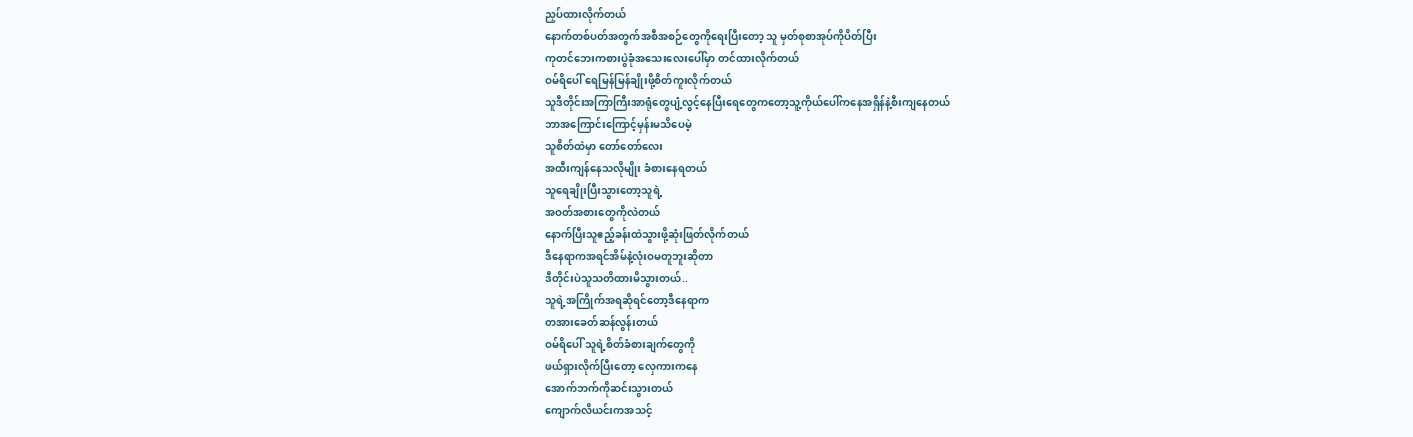ညှပ်ထားလိုက်တယ်
နောက်တစ်ပတ်အတွက်အစီအစဉ်တွေကိုရေးပြီးတော့ သူ မှတ်စုစာအုပ်ကိုပိတ်ပြီး
ကုတင်ဘေးကစားပွဲခုံအသေးလေးပေါ်မှာ တင်ထားလိုက်တယ်
ဝမ်ရိပေါ် ရေမြန်မြန်ချိုးဖို့စိတ်ကူးလိုက်တယ်
သူဒီတိုင်းအကြာကြီးအာရုံတွေပျံ့လွင့်နေပြီးရေတွေကတော့သူ့ကိုယ်ပေါ်ကနေအရှိန်နဲ့စီးကျနေတယ်
ဘာအကြောင်းကြောင့်မှန်းမသိပေမဲ့
သူစိတ်ထဲမှာ တော်တော်လေး
အထီးကျန်နေသလိုမျိုး ခံစားနေရတယ်
သူရေချိုးပြီးသွားတော့သူရဲ့
အဝတ်အစားတွေကိုလဲတယ်
နောက်ပြီးသူဧည့်ခန်းထဲသွားဖို့ဆုံးဖြတ်လိုက်တယ်
ဒီနေရာကအရင်အိမ်နဲ့လုံးဝမတူဘူးဆိုတာ
ဒီတိုင်းပဲသူသတိထားမိသွားတယ်..
သူရဲ့အကြိုက်အရဆိုရင်တော့ဒီနေရာက
တအားခေတ်ဆန်လွန်းတယ်
ဝမ်ရိပေါ် သူရဲ့စိတ်ခံစားချက်တွေကို
ဖယ်ရှားလိုက်ပြီးတော့ လှေကားကနေ
အောက်ဘက်ကိုဆင်းသွားတယ်
ကျောက်လိယင်းကအသင့်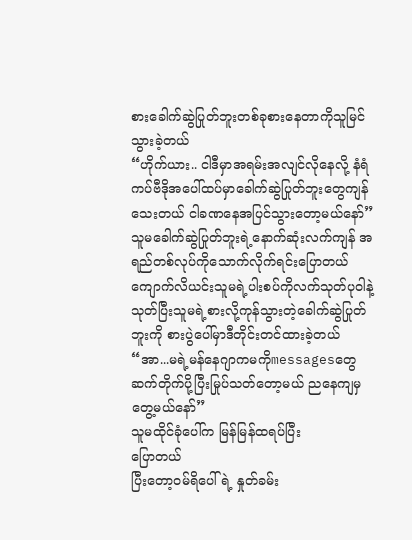စားခေါက်ဆွဲပြုတ်ဘူးတစ်ခုစားနေတာကိုသူမြင်သွားခဲ့တယ်
“ဟိုက်ယား.. ငါဒီမှာအရမ်းအလျင်လိုနေလို့ နံရံကပ်ဗီဒိုအပေါ်ထပ်မှာခေါက်ဆွဲပြုတ်ဘူးတွေကျန်သေးတယ် ငါခဏနေအပြင်သွားတော့မယ်နော်”
သူမခေါက်ဆွဲပြုတ်ဘူးရဲ့နောက်ဆုံးလက်ကျန် အရည်တစ်လုပ်ကိုသောက်လိုက်ရင်းပြောတယ်
ကျောက်လိယင်းသူမရဲ့ပါးစပ်ကိုလက်သုတ်ပုဝါနဲ့ သုတ်ပြီးသူမရဲ့စားလို့ကုန်သွားတဲ့ခေါက်ဆွဲပြုတ်ဘူးကို စားပွဲပေါ်မှာဒီတိုင်းတင်ထားခဲ့တယ်
“အာ...မရဲ့မန်နေဂျာကမကိုmessagesတွေ ဆက်တိုက်ပို့ပြီးမြုပ်သတ်တော့မယ် ညနေကျမှတွေ့မယ်နော်”
သူမထိုင်ခုံပေါ်က မြန်မြန်ထရပ်ပြီး
ပြောတယ်
ပြီးတော့ဝမ်ရိပေါ်ရဲ့ နှုတ်ခမ်း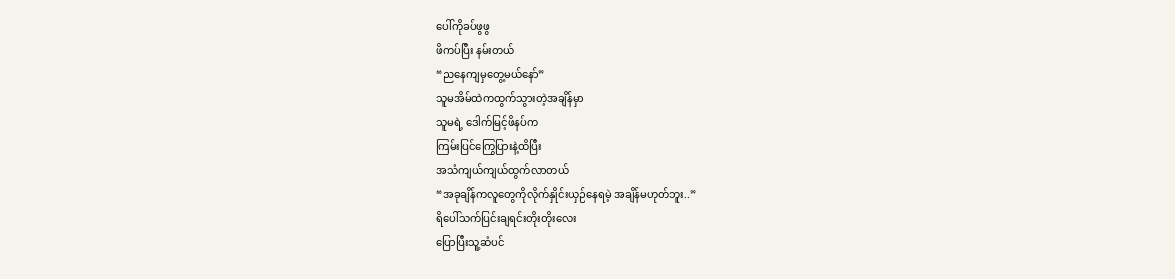ပေါ်ကိုခပ်ဖွဖွ
ဖိကပ်ပြီး နမ်းတယ်
“ညနေကျမှတွေ့မယ်နော်”
သူမအိမ်ထဲကထွက်သွားတဲ့အချိန်မှာ
သူမရဲ့ ဒေါက်မြင့်ဖိနပ်က
ကြမ်းပြင်ကြွေပြားနဲ့ထိပြီး
အသံကျယ်ကျယ်ထွက်လာတယ်
“အခုချိန်ကလူတွေကိုလိုက်နှိုင်းယှဉ်နေရမဲ့ အချိန်မဟုတ်ဘူး..”
ရိပေါ်သက်ပြင်းချရင်းတိုးတိုးလေး
ပြောပြီးသူ့ဆံပင်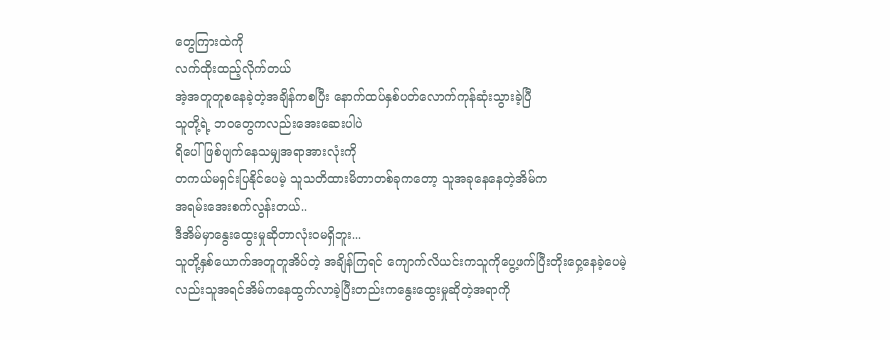တွေကြားထဲကို
လက်ထိုးထည့်လိုက်တယ်
အဲ့အတူတူစနေခဲ့တဲ့အချိန်ကစပြီး နောက်ထပ်နှစ်ပတ်လောက်ကုန်ဆုံးသွားခဲ့ပြီ
သူတို့ရဲ့ ဘဝတွေကလည်းအေးဆေးပါပဲ
ရိပေါ် ဖြစ်ပျက်နေသမျှအရာအားလုံးကို
တကယ်မရှင်းပြနိုင်ပေမဲ့ သူသတိထားမိတာတစ်ခုကတော့ သူအခုနေနေတဲ့အိမ်က
အရမ်းအေးစက်လွန်းတယ်..
ဒီအိမ်မှာနွေးထွေးမှုဆိုတာလုံးဝမရှိဘူး...
သူတို့နှစ်ယောက်အတူတူအိပ်တဲ့ အချိန်ကြရင် ကျောက်လိယင်းကသူကိုပွေ့ဖက်ပြီးတိုးဝှေ့နေခဲ့ပေမဲ့လည်းသူအရင်အိမ်ကနေထွက်လာခဲ့ပြီးတည်းကနွေးထွေးမှုဆိုတဲ့အရာကို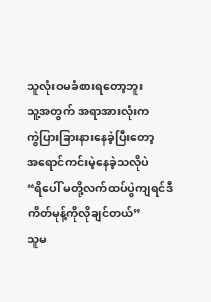သူလုံးဝမခံစားရတော့ဘူး
သူ့အတွက် အရာအားလုံးက
ကွဲပြားခြားနားနေခဲ့ပြီးတော့
အရောင်ကင်းမဲ့နေခဲ့သလိုပဲ
“ရိပေါ် မတို့လက်ထပ်ပွဲကျရင်ဒီကိတ်မုန့်ကိုလိုချင်တယ်”
သူမ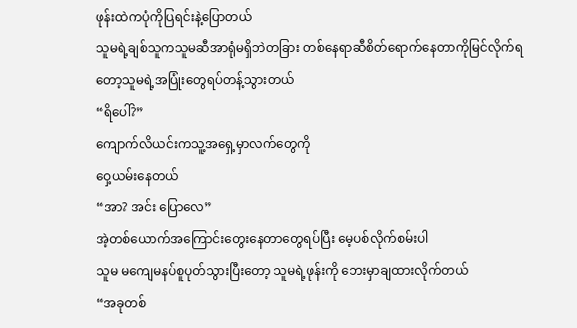ဖုန်းထဲကပုံကိုပြရင်းနဲ့ပြောတယ်
သူမရဲ့ချစ်သူကသူမဆီအာရုံမရှိဘဲတခြား တစ်နေရာဆီစိတ်ရောက်နေတာကိုမြင်လိုက်ရတော့သူမရဲ့အပြုံးတွေရပ်တန့်သွားတယ်
“ရိပေါ်?”
ကျောက်လိယင်းကသူ့အရှေ့မှာလက်တွေကို
ဝှေ့ယမ်းနေတယ်
“အာ? အင်း ပြောလေ”
အဲ့တစ်ယောက်အကြောင်းတွေးနေတာတွေရပ်ပြီး မေ့ပစ်လိုက်စမ်းပါ
သူမ မကျေမနပ်စူပုတ်သွားပြီးတော့ သူမရဲ့ဖုန်းကို ဘေးမှာချထားလိုက်တယ်
“အခုတစ်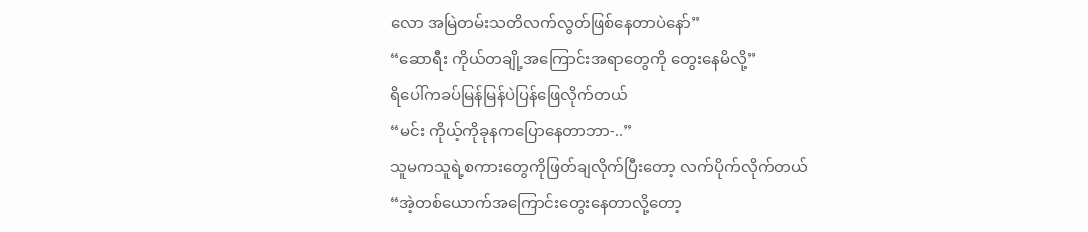လော အမြဲတမ်းသတိလက်လွတ်ဖြစ်နေတာပဲနော်”
“ဆောရီး ကိုယ်တချို့အကြောင်းအရာတွေကို တွေးနေမိလို့”
ရိပေါ်ကခပ်မြန်မြန်ပဲပြန်ဖြေလိုက်တယ်
“မင်း ကိုယ့်ကိုခုနကပြောနေတာဘာ-..”
သူမကသူရဲ့စကားတွေကိုဖြတ်ချလိုက်ပြီးတော့ လက်ပိုက်လိုက်တယ်
“အဲ့တစ်ယောက်အကြောင်းတွေးနေတာလို့တော့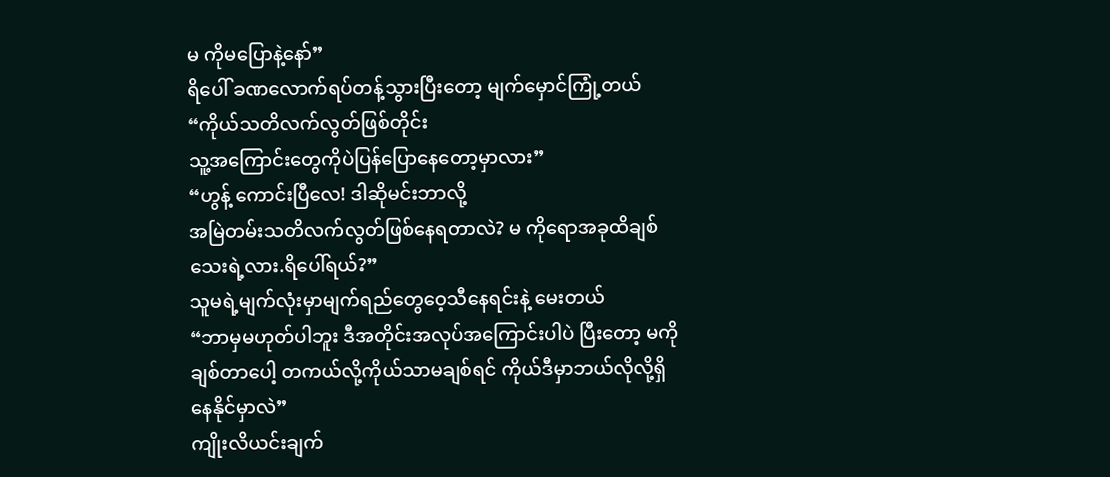မ ကိုမပြောနဲ့နော်”
ရိပေါ် ခဏလောက်ရပ်တန့်သွားပြီးတော့ မျက်မှောင်ကြုံ့တယ်
“ကိုယ်သတိလက်လွတ်ဖြစ်တိုင်း
သူ့အကြောင်းတွေကိုပဲပြန်ပြောနေတော့မှာလား”
“ဟွန့် ကောင်းပြီလေ! ဒါဆိုမင်းဘာလို့
အမြဲတမ်းသတိလက်လွတ်ဖြစ်နေရတာလဲ? မ ကိုရောအခုထိချစ်သေးရဲ့လား.ရိပေါ်ရယ်?”
သူမရဲ့မျက်လုံးမှာမျက်ရည်တွေဝေ့သီနေရင်းနဲ့ မေးတယ်
“ဘာမှမဟုတ်ပါဘူး ဒီအတိုင်းအလုပ်အကြောင်းပါပဲ ပြီးတော့ မကိုချစ်တာပေါ့ တကယ်လို့ကိုယ်သာမချစ်ရင် ကိုယ်ဒီမှာဘယ်လိုလို့ရှိနေနိုင်မှာလဲ”
ကျိုးလိယင်းချက်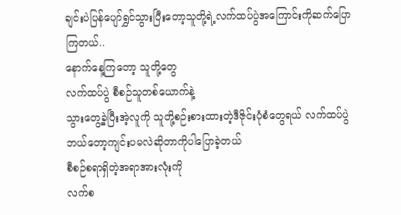ချင်းပဲပြန်ပျော်ရွှင်သွားပြီးတော့သူတို့ရဲ့လက်ထပ်ပွဲအကြောင်းကိုဆက်ပြောကြတယ်..
နောက်နေ့ကြတော့ သူတို့တွေ
လက်ထပ်ပွဲ စီစဉ်သူတစ်ယောက်နဲ့
သွားတွေ့ခဲ့ပြီးအဲ့လူကို သူတို့စဉ်းစားထားတဲ့ဒီဇိုင်းပုံစံတွေရယ် လက်ထပ်ပွဲဘယ်တော့ကျင်းပမလဲဆိုတာကိုပါပြောခဲ့တယ်
စီစဉ်စရာရှိတဲ့အရာအားလုံးကို
လက်စ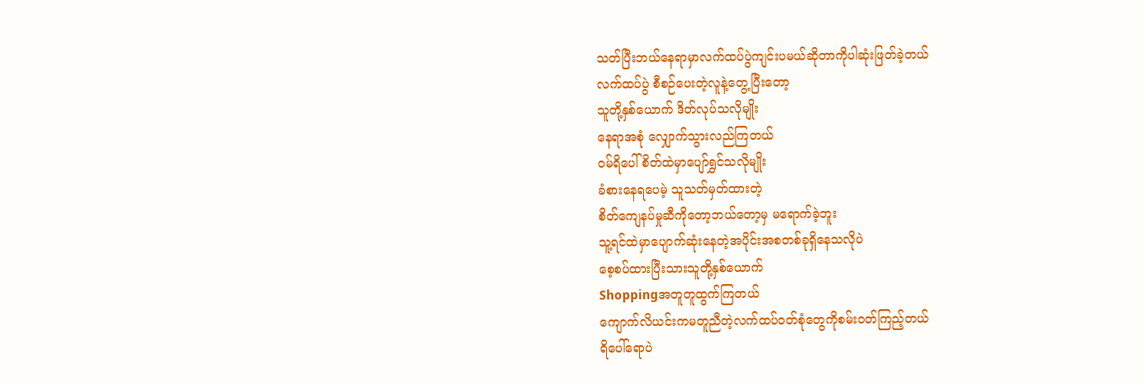သတ်ပြီးဘယ်နေရာမှာလက်ထပ်ပွဲကျင်းပမယ်ဆိုတာကိုပါဆုံးဖြတ်ခဲ့တယ်
လက်ထပ်ပွဲ စီစဉ်ပေးတဲ့လူနဲ့တွေ့ပြီးတော့
သူတို့နှစ်ယောက် ဒိတ်လုပ်သလိုမျိုး
နေရာအစုံ လျှောက်သွားလည်ကြတယ်
ဝမ်ရိပေါ် စိတ်ထဲမှာပျော်ရွှင်သလိုမျိုး
ခံစားနေရပေမဲ့ သူသတ်မှတ်ထားတဲ့
စိတ်ကျေနပ်မှုဆီကိုတော့ဘယ်တော့မှ မရောက်ခဲ့ဘူး
သူ့ရင်ထဲမှာပျောက်ဆုံးနေတဲ့အပိုင်းအစတစ်ခုရှိနေသလိုပဲ
စေ့စပ်ထားပြီးသားသူတို့နှစ်ယောက်
Shoppingအတူတူထွက်ကြတယ်
ကျောက်လိယင်းကမတူညီတဲ့လက်ထပ်ဝတ်စုံတွေကိုစမ်းဝတ်ကြည့်တယ်
ရိပေါ်ရောပဲ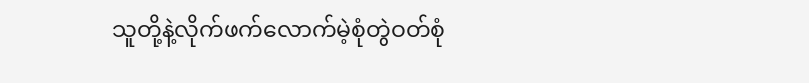သူတို့နဲ့လိုက်ဖက်လောက်မဲ့စုံတွဲဝတ်စုံ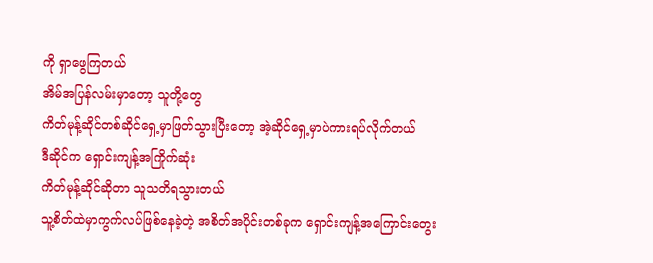ကို ရှာဖွေကြတယ်
အိမ်အပြန်လမ်းမှာတော့ သူတို့တွေ
ကိတ်မုန့်ဆိုင်တစ်ဆိုင်ရှေ့မှာဖြတ်သွားပြီးတော့ အဲ့ဆိုင်ရှေ့မှာပဲကားရပ်လိုက်တယ်
ဒီဆိုင်က ရှောင်းကျန့်အကြိုက်ဆုံး
ကိတ်မုန့်ဆိုင်ဆိုတာ သူသတိရသွားတယ်
သူ့စိတ်ထဲမှာကွက်လပ်ဖြစ်နေခဲ့တဲ့ အစိတ်အပိုင်းတစ်ခုက ရှောင်းကျန့်အကြောင်းတွေး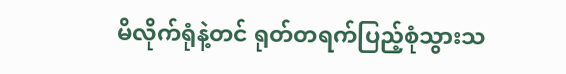မိလိုက်ရုံနဲ့တင် ရုတ်တရက်ပြည့်စုံသွားသ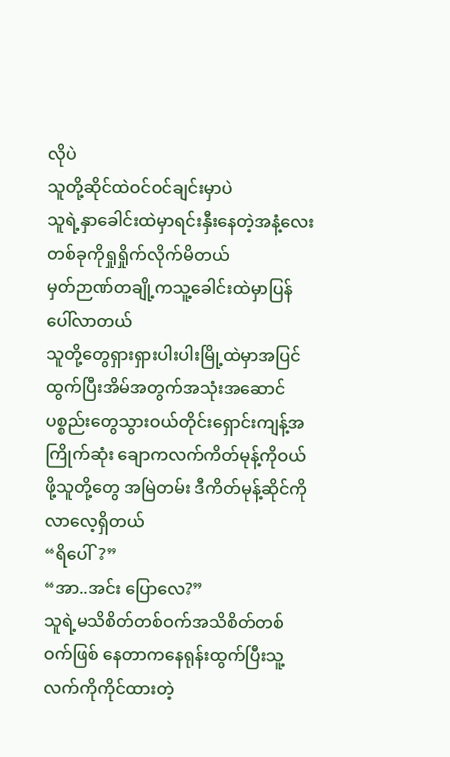လိုပဲ
သူတို့ဆိုင်ထဲဝင်ဝင်ချင်းမှာပဲ
သူရဲ့နှာခေါင်းထဲမှာရင်းနှီးနေတဲ့အနံ့လေး တစ်ခုကိုရှုရှိုက်လိုက်မိတယ်
မှတ်ဉာဏ်တချို့ကသူ့ခေါင်းထဲမှာပြန်ပေါ်လာတယ်
သူတို့တွေရှားရှားပါးပါးမြို့ထဲမှာအပြင်ထွက်ပြီးအိမ်အတွက်အသုံးအဆောင်ပစ္စည်းတွေသွားဝယ်တိုင်းရှောင်းကျန့်အကြိုက်ဆုံး ချောကလက်ကိတ်မုန့်ကိုဝယ်ဖို့သူတို့တွေ အမြဲတမ်း ဒီကိတ်မုန့်ဆိုင်ကိုလာလေ့ရှိတယ်
“ရိပေါ်?”
“အာ..အင်း ပြောလေ?”
သူရဲ့မသိစိတ်တစ်ဝက်အသိစိတ်တစ်ဝက်ဖြစ် နေတာကနေရုန်းထွက်ပြီးသူ့လက်ကိုကိုင်ထားတဲ့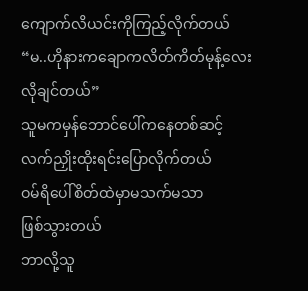ကျောက်လိယင်းကိုကြည့်လိုက်တယ်
“မ..ဟိုနားကချောကလိတ်ကိတ်မုန့်လေး လိုချင်တယ်”
သူမကမှန်ဘောင်ပေါ်ကနေတစ်ဆင့်
လက်ညှိုးထိုးရင်းပြောလိုက်တယ်
ဝမ်ရိပေါ်စိတ်ထဲမှာမသက်မသာ
ဖြစ်သွားတယ်
ဘာလို့သူ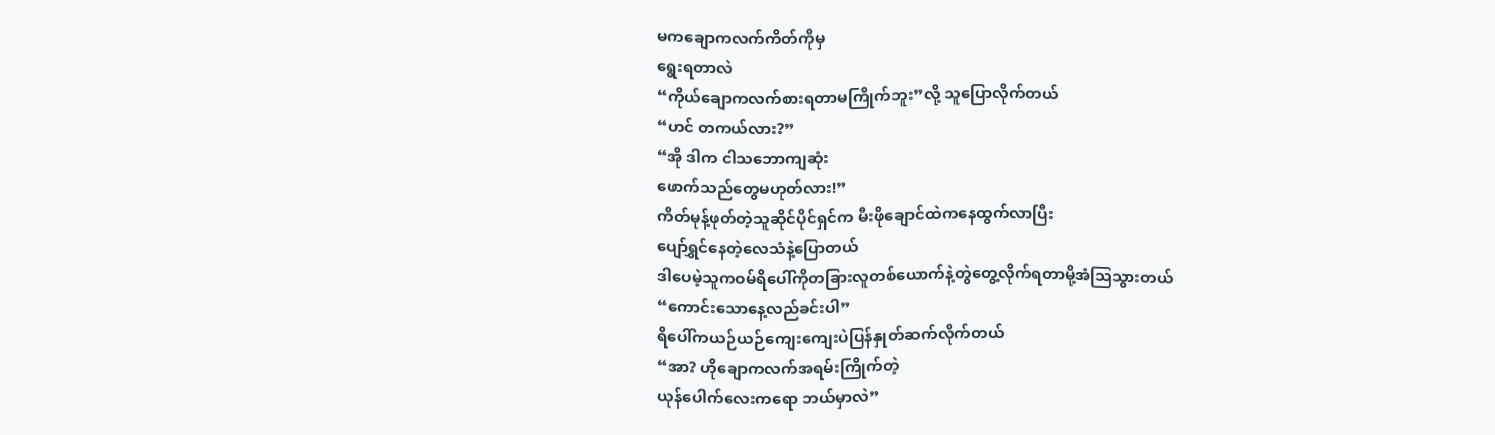မကချောကလက်ကိတ်ကိုမှ
ရွေးရတာလဲ
“ကိုယ်ချောကလက်စားရတာမကြိုက်ဘူး”လို့ သူပြောလိုက်တယ်
“ဟင် တကယ်လား?”
“အို ဒါက ငါသဘောကျဆုံး
ဖောက်သည်တွေမဟုတ်လား!”
ကိတ်မုန့်ဖုတ်တဲ့သူဆိုင်ပိုင်ရှင်က မီးဖိုချောင်ထဲကနေထွက်လာပြီး
ပျော်ရွှင်နေတဲ့လေသံနဲ့ပြောတယ်
ဒါပေမဲ့သူကဝမ်ရိပေါ်ကိုတခြားလူတစ်ယောက်နဲ့တွဲတွေ့လိုက်ရတာမို့အံဩသွားတယ်
“ကောင်းသောနေ့လည်ခင်းပါ”
ရိပေါ်ကယဉ်ယဉ်ကျေးကျေးပဲပြန်နှုတ်ဆက်လိုက်တယ်
“အာ? ဟိုချောကလက်အရမ်းကြိုက်တဲ့
ယုန်ပေါက်လေးကရော ဘယ်မှာလဲ”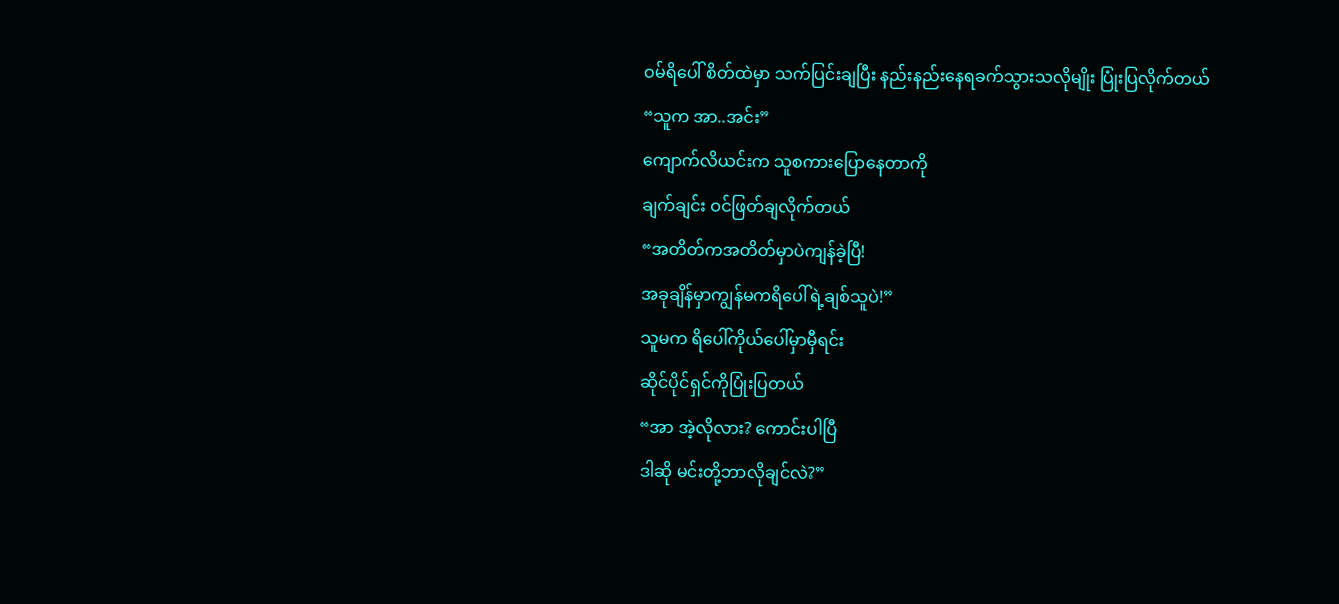ဝမ်ရိပေါ် စိတ်ထဲမှာ သက်ပြင်းချပြီး နည်းနည်းနေရခက်သွားသလိုမျိုး ပြုံးပြလိုက်တယ်
“သူက အာ..အင်း”
ကျောက်လိယင်းက သူစကားပြောနေတာကို
ချက်ချင်း ဝင်ဖြတ်ချလိုက်တယ်
“အတိတ်ကအတိတ်မှာပဲကျန်ခဲ့ပြီ!
အခုချိန်မှာကျွန်မကရိပေါ်ရဲ့ချစ်သူပဲ!”
သူမက ရိပေါ်ကိုယ်ပေါ်မှာမှီရင်း
ဆိုင်ပိုင်ရှင်ကိုပြုံးပြတယ်
“အာ အဲ့လိုလား? ကောင်းပါပြီ
ဒါဆို မင်းတို့ဘာလိုချင်လဲ?”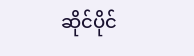ဆိုင်ပိုင်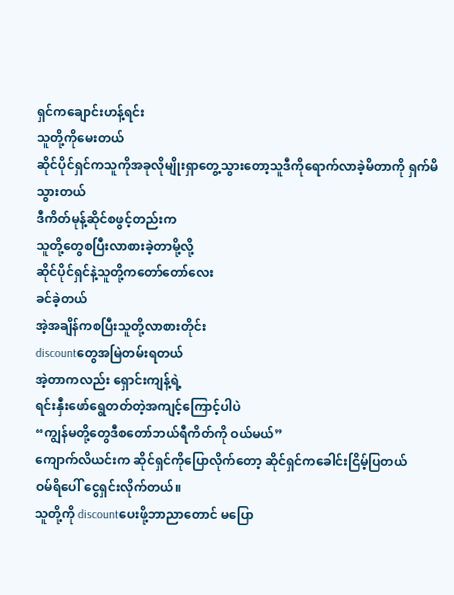ရှင်ကချောင်းဟန့်ရင်း
သူတို့ကိုမေးတယ်
ဆိုင်ပိုင်ရှင်ကသူကိုအခုလိုမျိုးရှာတွေ့သွားတော့သူဒီကိုရောက်လာခဲ့မိတာကို ရှက်မိသွားတယ်
ဒီကိတ်မုန့်ဆိုင်စဖွင့်တည်းက
သူတို့တွေစပြီးလာစားခဲ့တာမို့လို့
ဆိုင်ပိုင်ရှင်နဲ့သူတို့ကတော်တော်လေး
ခင်ခဲ့တယ်
အဲ့အချိန်ကစပြီးသူတို့လာစားတိုင်း
discountတွေအမြဲတမ်းရတယ်
အဲ့တာကလည်း ရှောင်းကျန့်ရဲ့
ရင်းနှီးဖော်ရွေတတ်တဲ့အကျင့်ကြောင့်ပါပဲ
“ကျွန်မတို့တွေဒီစတော်ဘယ်ရီကိတ်ကို ဝယ်မယ်”
ကျောက်လိယင်းက ဆိုင်ရှင်ကိုပြောလိုက်တော့ ဆိုင်ရှင်ကခေါင်းငြိမ့်ပြတယ်
ဝမ်ရိပေါ် ငွေရှင်းလိုက်တယ်။
သူတို့ကို discountပေးဖို့ဘာညာတောင် မပြော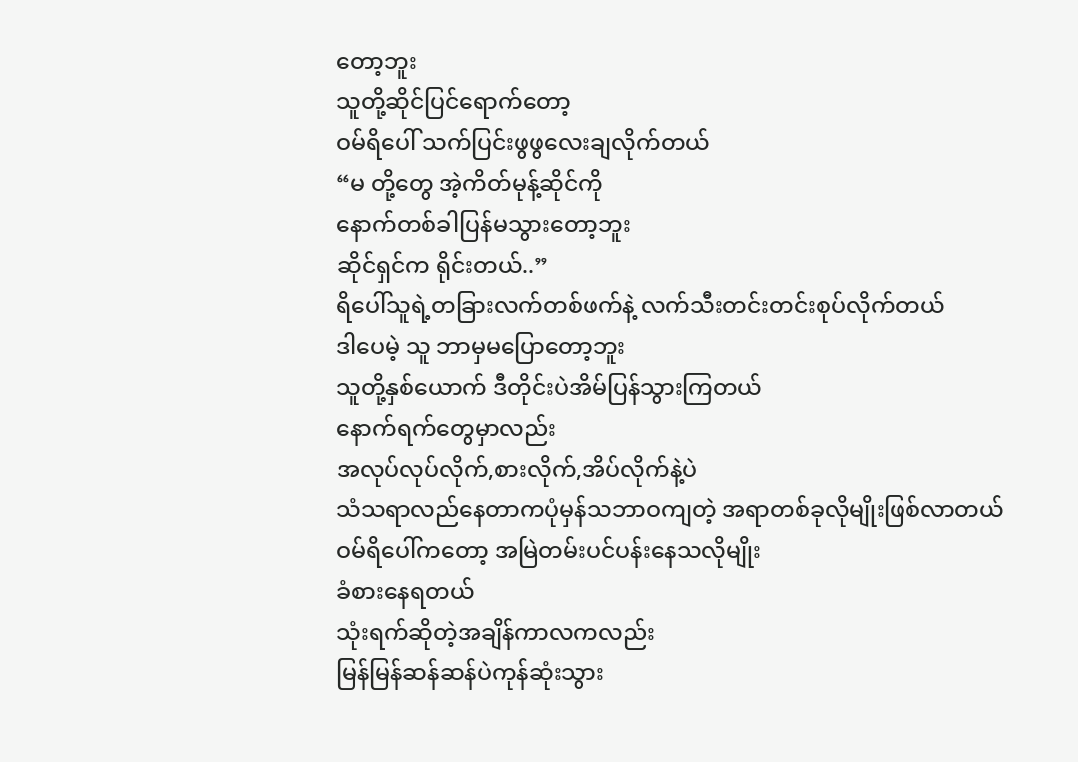တော့ဘူး
သူတို့ဆိုင်ပြင်ရောက်တော့
ဝမ်ရိပေါ် သက်ပြင်းဖွဖွလေးချလိုက်တယ်
“မ တို့တွေ အဲ့ကိတ်မုန့်ဆိုင်ကို
နောက်တစ်ခါပြန်မသွားတော့ဘူး
ဆိုင်ရှင်က ရိုင်းတယ်..”
ရိပေါ်သူရဲ့တခြားလက်တစ်ဖက်နဲ့ လက်သီးတင်းတင်းစုပ်လိုက်တယ်
ဒါပေမဲ့ သူ ဘာမှမပြောတော့ဘူး
သူတို့နှစ်ယောက် ဒီတိုင်းပဲအိမ်ပြန်သွားကြတယ်
နောက်ရက်တွေမှာလည်း
အလုပ်လုပ်လိုက်,စားလိုက်,အိပ်လိုက်နဲ့ပဲ
သံသရာလည်နေတာကပုံမှန်သဘာဝကျတဲ့ အရာတစ်ခုလိုမျိုးဖြစ်လာတယ်
ဝမ်ရိပေါ်ကတော့ အမြဲတမ်းပင်ပန်းနေသလိုမျိုး
ခံစားနေရတယ်
သုံးရက်ဆိုတဲ့အချိန်ကာလကလည်း
မြန်မြန်ဆန်ဆန်ပဲကုန်ဆုံးသွား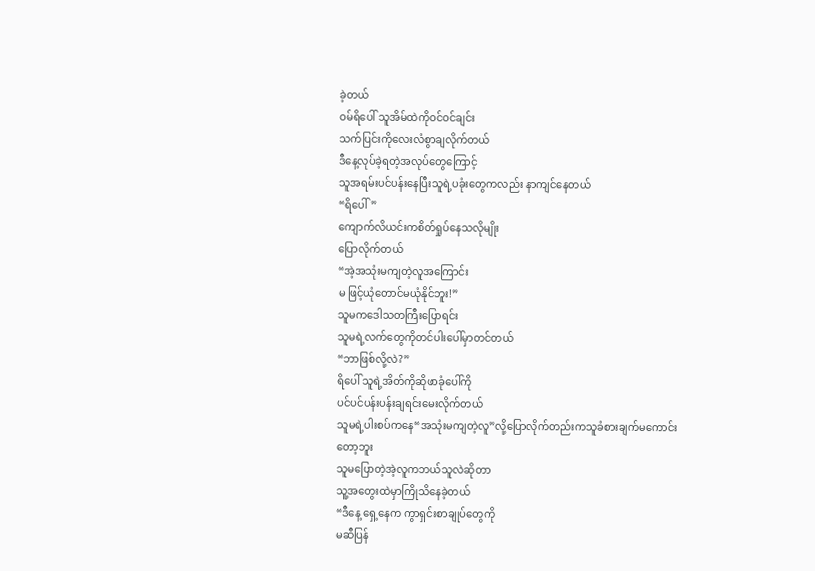ခဲ့တယ်
ဝမ်ရိပေါ် သူအိမ်ထဲကိုဝင်ဝင်ချင်း
သက်ပြင်းကိုလေးလံစွာချလိုက်တယ်
ဒီနေ့လုပ်ခဲ့ရတဲ့အလုပ်တွေကြောင့်
သူအရမ်းပင်ပန်းနေပြီးသူရဲ့ပခုံးတွေကလည်း နာကျင်နေတယ်
“ရိပေါ်”
ကျောက်လိယင်းကစိတ်ရှုပ်နေသလိုမျိုး
ပြောလိုက်တယ်
“အဲ့အသုံးမကျတဲ့လူအကြောင်း
မ ဖြင့်ယုံတောင်မယုံနိုင်ဘူး!”
သူမကဒေါသတကြီးပြောရင်း
သူမရဲ့လက်တွေကိုတင်ပါးပေါ်မှာတင်တယ်
“ဘာဖြစ်လို့လဲ?”
ရိပေါ် သူရဲ့အိတ်ကိုဆိုဖာခုံပေါ်ကို
ပင်ပင်ပန်းပန်းချရင်းမေးလိုက်တယ်
သူမရဲ့ပါးစပ်ကနေ“အသုံးမကျတဲ့လူ”လို့ပြောလိုက်တည်းကသူခံစားချက်မကောင်းတော့ဘူး
သူမပြောတဲ့အဲ့လူကဘယ်သူလဲဆိုတာ
သူ့အတွေးထဲမှာကြိုသိနေခဲ့တယ်
“ဒီနေ့ ရှေ့နေက ကွာရှင်းစာချုပ်တွေကို
မဆီပြန်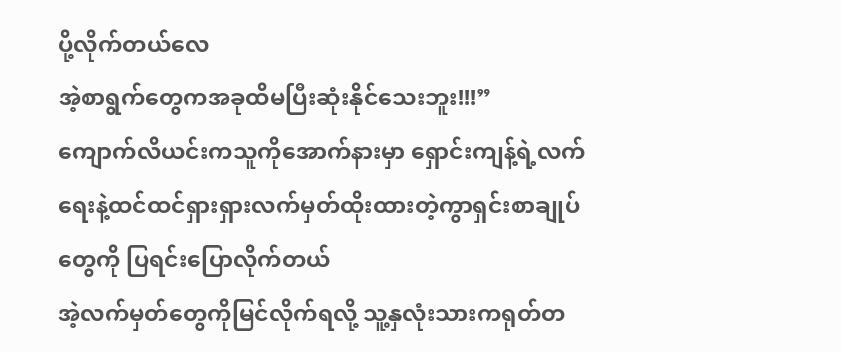ပို့လိုက်တယ်လေ
အဲ့စာရွက်တွေကအခုထိမပြီးဆုံးနိုင်သေးဘူး!!!”
ကျောက်လိယင်းကသူကိုအောက်နားမှာ ရှောင်းကျန့်ရဲ့လက်ရေးနဲ့ထင်ထင်ရှားရှားလက်မှတ်ထိုးထားတဲ့ကွာရှင်းစာချုပ်တွေကို ပြရင်းပြောလိုက်တယ်
အဲ့လက်မှတ်တွေကိုမြင်လိုက်ရလို့ သူ့နှလုံးသားကရုတ်တ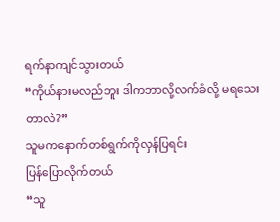ရက်နာကျင်သွားတယ်
“ကိုယ်နားမလည်ဘူး ဒါကဘာလို့လက်ခံလို့ မရသေးတာလဲ?”
သူမကနောက်တစ်ရွက်ကိုလှန်ပြရင်း
ပြန်ပြောလိုက်တယ်
“သူ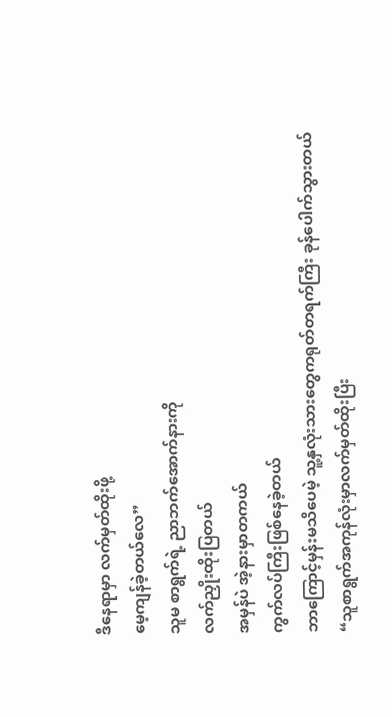ဒီနေရာမှာ လက်မှတ်ထိုးဖို့
မေ့ကျန်ခဲ့တယ်လေ”
သူမ စာရွက်ရဲ့ ညာဘက်အောက်နားကို
လက်ညှိုးထိုးပြတယ်
အမှန်ပဲ အဲ့နားမှာတကယ်
ကွက်လပ်ကြီးဖြစ်နေခဲ့တယ်
ဘာကြောင့်မှန်းမသိပေမဲ့ သူ့နှလုံးသားတွေကရုတ်တရက်ကြီး ခုန်ပေါက်သွားတယ်
“သူစာရွက်အကုန်လုံးမှာလက်မှတ်ထိုးပြီး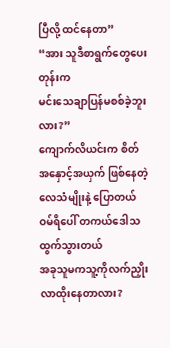ပြီလို့ ထင်နေတာ”
“အား သူဒီစာရွက်တွေပေးတုန်းက
မင်းသေချာပြန်မစစ်ခဲ့ဘူးလား?”
ကျောက်လိယင်းက စိတ်အနှောင့်အယှက် ဖြစ်နေတဲ့လေသံမျိုးနဲ့ ပြောတယ်
ဝမ်ရိပေါ် တကယ်ဒေါသထွက်သွားတယ်
အခုသူမကသူ့ကိုလက်ညှိုးလာထိုးနေတာလား?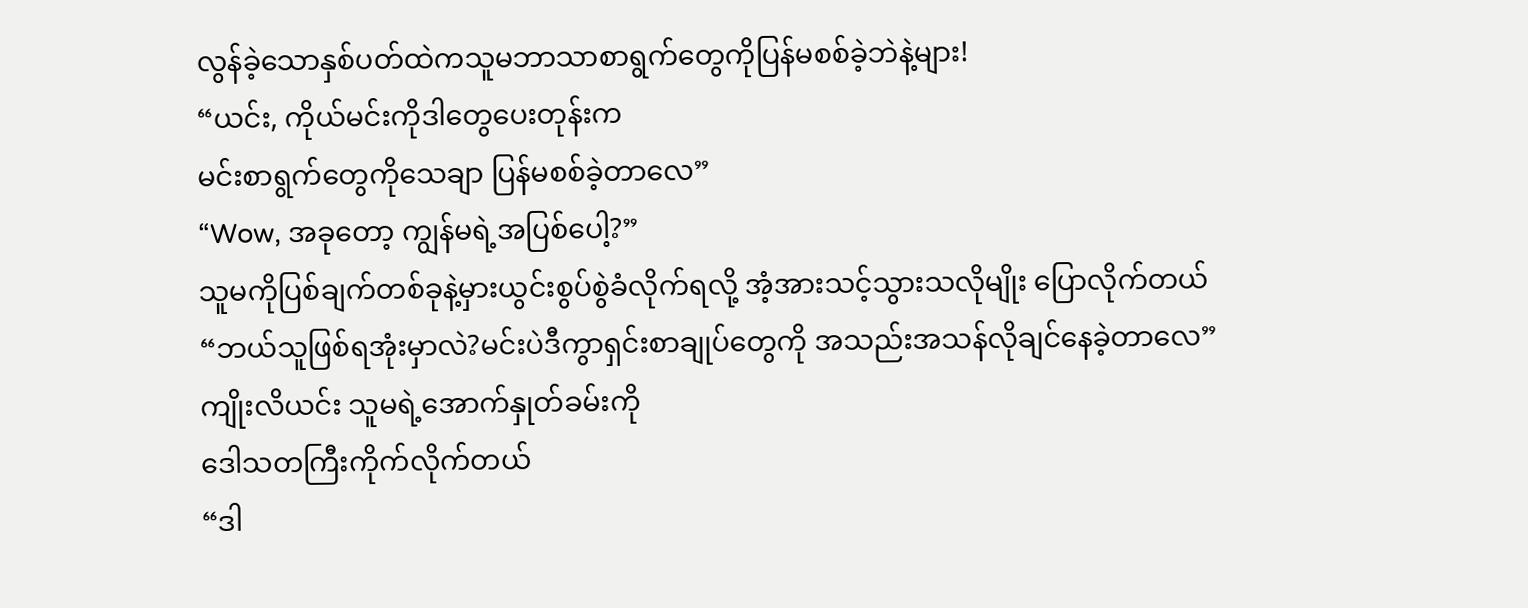လွန်ခဲ့သောနှစ်ပတ်ထဲကသူမဘာသာစာရွက်တွေကိုပြန်မစစ်ခဲ့ဘဲနဲ့များ!
“ယင်း, ကိုယ်မင်းကိုဒါတွေပေးတုန်းက
မင်းစာရွက်တွေကိုသေချာ ပြန်မစစ်ခဲ့တာလေ”
“Wow, အခုတော့ ကျွန်မရဲ့အပြစ်ပေါ့?”
သူမကိုပြစ်ချက်တစ်ခုနဲ့မှားယွင်းစွပ်စွဲခံလိုက်ရလို့ အံ့အားသင့်သွားသလိုမျိုး ပြောလိုက်တယ်
“ဘယ်သူဖြစ်ရအုံးမှာလဲ?မင်းပဲဒီကွာရှင်းစာချုပ်တွေကို အသည်းအသန်လိုချင်နေခဲ့တာလေ”
ကျိုးလိယင်း သူမရဲ့အောက်နှုတ်ခမ်းကို
ဒေါသတကြီးကိုက်လိုက်တယ်
“ဒါ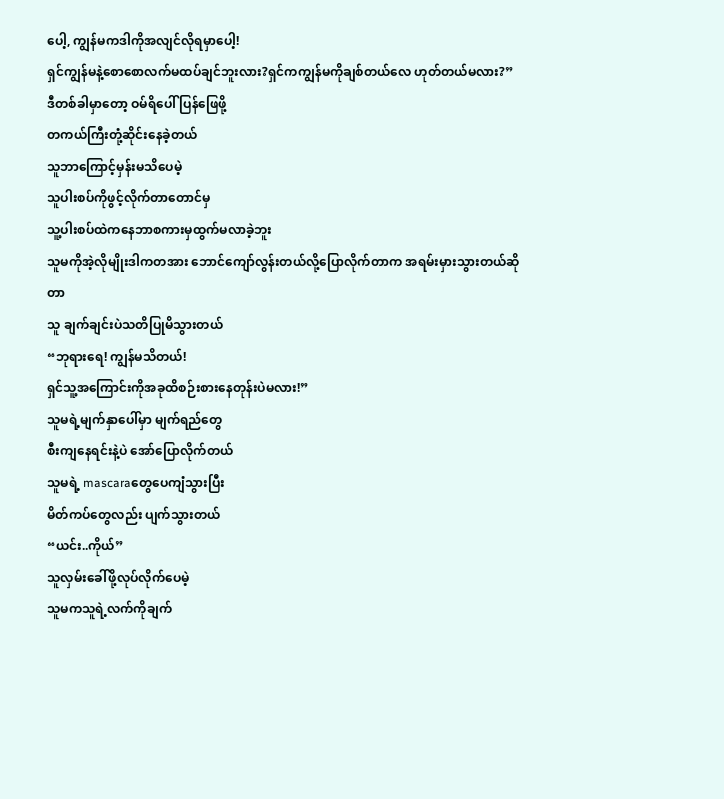ပေါ့, ကျွန်မကဒါကိုအလျင်လိုရမှာပေါ့!
ရှင်ကျွန်မနဲ့စောစောလက်မထပ်ချင်ဘူးလား?ရှင်ကကျွန်မကိုချစ်တယ်လေ ဟုတ်တယ်မလား?”
ဒီတစ်ခါမှာတော့ ဝမ်ရိပေါ် ပြန်ဖြေဖို့
တကယ်ကြီးတုံ့ဆိုင်းနေခဲ့တယ်
သူဘာကြောင့်မှန်းမသိပေမဲ့
သူပါးစပ်ကိုဖွင့်လိုက်တာတောင်မှ
သူ့ပါးစပ်ထဲကနေဘာစကားမှထွက်မလာခဲ့ဘူး
သူမကိုအဲ့လိုမျိုးဒါကတအား ဘောင်ကျော်လွန်းတယ်လို့ပြောလိုက်တာက အရမ်းမှားသွားတယ်ဆိုတာ
သူ ချက်ချင်းပဲသတိပြုမိသွားတယ်
“ဘုရားရေ! ကျွန်မသိတယ်!
ရှင်သူ့အကြောင်းကိုအခုထိစဉ်းစားနေတုန်းပဲမလား!”
သူမရဲ့မျက်နှာပေါ်မှာ မျက်ရည်တွေ
စီးကျနေရင်းနဲ့ပဲ အော်ပြောလိုက်တယ်
သူမရဲ့ mascaraတွေပေကျံသွားပြီး
မိတ်ကပ်တွေလည်း ပျက်သွားတယ်
“ယင်း..ကိုယ်”
သူလှမ်းခေါ်ဖို့လုပ်လိုက်ပေမဲ့
သူမကသူရဲ့လက်ကိုချက်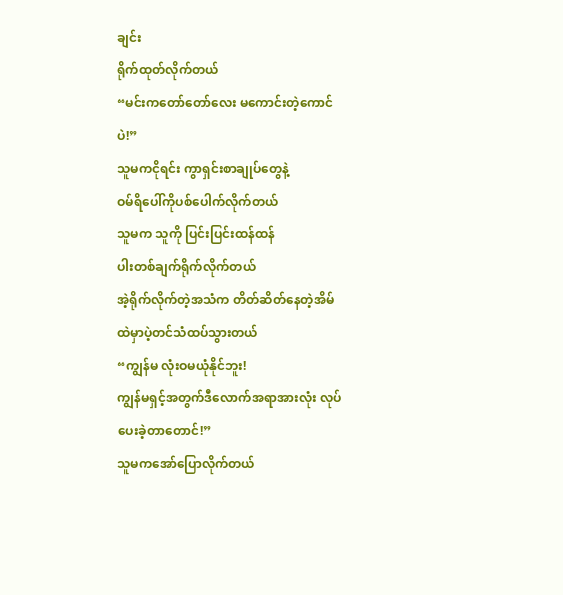ချင်း
ရိုက်ထုတ်လိုက်တယ်
“မင်းကတော်တော်လေး မကောင်းတဲ့ကောင်ပဲ!”
သူမကငိုရင်း ကွာရှင်းစာချုပ်တွေနဲ့
ဝမ်ရိပေါ်ကိုပစ်ပေါက်လိုက်တယ်
သူမက သူကို ပြင်းပြင်းထန်ထန်
ပါးတစ်ချက်ရိုက်လိုက်တယ်
အဲ့ရိုက်လိုက်တဲ့အသံက တိတ်ဆိတ်နေတဲ့အိမ်ထဲမှာပဲ့တင်သံထပ်သွားတယ်
“ကျွန်မ လုံးဝမယုံနိုင်ဘူး!
ကျွန်မရှင့်အတွက်ဒီလောက်အရာအားလုံး လုပ်ပေးခဲ့တာတောင်!”
သူမကအော်ပြောလိုက်တယ်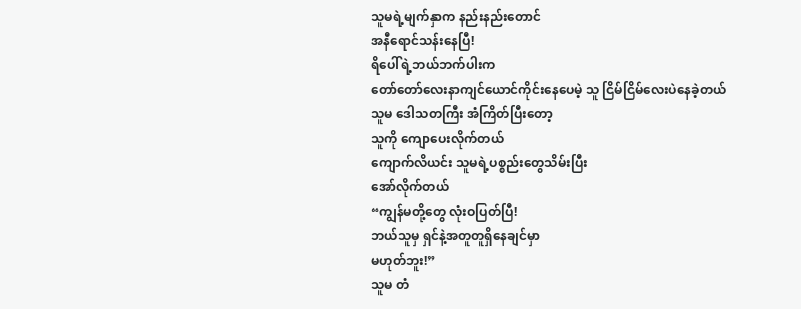သူမရဲ့မျက်နှာက နည်းနည်းတောင်
အနီရောင်သန်းနေပြီ!
ရိပေါ်ရဲ့ဘယ်ဘက်ပါးက
တော်တော်လေးနာကျင်ယောင်ကိုင်းနေပေမဲ့ သူ ငြိမ်ငြိမ်လေးပဲနေခဲ့တယ်
သူမ ဒေါသတကြီး အံကြိတ်ပြီးတော့
သူကို ကျောပေးလိုက်တယ်
ကျောက်လိယင်း သူမရဲ့ပစ္စည်းတွေသိမ်းပြီး
အော်လိုက်တယ်
“ကျွန်မတို့တွေ လုံးဝပြတ်ပြီ!
ဘယ်သူမှ ရှင်နဲ့အတူတူရှိနေချင်မှာ
မဟုတ်ဘူး!”
သူမ တံ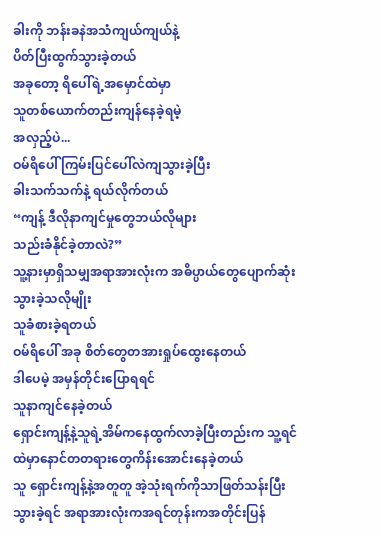ခါးကို ဘန်းခနဲအသံကျယ်ကျယ်နဲ့
ပိတ်ပြီးထွက်သွားခဲ့တယ်
အခုတော့ ရိပေါ်ရဲ့အမှောင်ထဲမှာ
သူတစ်ယောက်တည်းကျန်နေခဲ့ရမဲ့
အလှည့်ပဲ...
ဝမ်ရိပေါ် ကြမ်းပြင်ပေါ်လဲကျသွားခဲ့ပြီး
ခါးသက်သက်နဲ့ ရယ်လိုက်တယ်
“ကျန့် ဒီလိုနာကျင်မှုတွေဘယ်လိုများ
သည်းခံနိုင်ခဲ့တာလဲ?”
သူ့နားမှာရှိသမျှအရာအားလုံးက အဓိပ္ပာယ်တွေပျောက်ဆုံးသွားခဲ့သလိုမျိုး
သူခံစားခဲ့ရတယ်
ဝမ်ရိပေါ် အခု စိတ်တွေတအားရှုပ်ထွေးနေတယ်
ဒါပေမဲ့ အမှန်တိုင်းပြောရရင်
သူနာကျင်နေခဲ့တယ်
ရှောင်းကျန့်နဲ့သူရဲ့အိမ်ကနေထွက်လာခဲ့ပြီးတည်းက သူ့ရင်ထဲမှာနောင်တတရားတွေကိန်းအောင်းနေခဲ့တယ်
သူ ရှောင်းကျန့်နဲ့အတူတူ အဲ့သုံးရက်ကိုသာဖြတ်သန်းပြီးသွားခဲ့ရင် အရာအားလုံးကအရင်တုန်းကအတိုင်းပြန်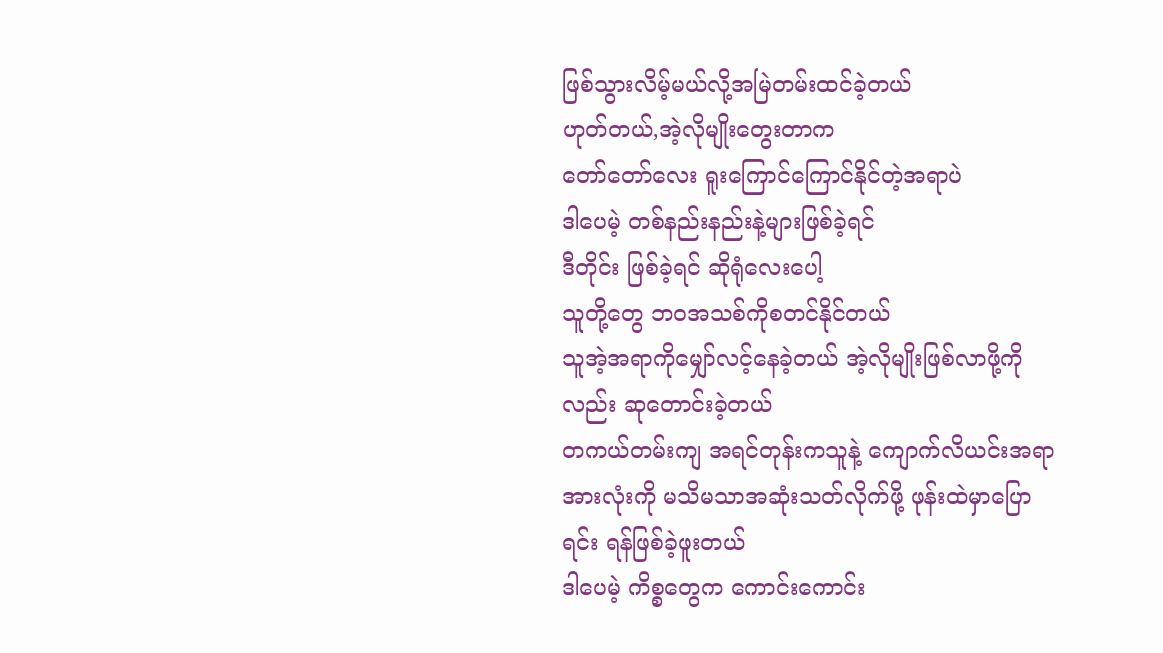ဖြစ်သွားလိမ့်မယ်လို့အမြဲတမ်းထင်ခဲ့တယ်
ဟုတ်တယ်,အဲ့လိုမျိုးတွေးတာက
တော်တော်လေး ရူးကြောင်ကြောင်နိုင်တဲ့အရာပဲ
ဒါပေမဲ့ တစ်နည်းနည်းနဲ့များဖြစ်ခဲ့ရင်
ဒီတိုင်း ဖြစ်ခဲ့ရင် ဆိုရုံလေးပေါ့
သူတို့တွေ ဘဝအသစ်ကိုစတင်နိုင်တယ်
သူအဲ့အရာကိုမျှော်လင့်နေခဲ့တယ် အဲ့လိုမျိုးဖြစ်လာဖို့ကိုလည်း ဆုတောင်းခဲ့တယ်
တကယ်တမ်းကျ အရင်တုန်းကသူနဲ့ ကျောက်လိယင်းအရာအားလုံးကို မသိမသာအဆုံးသတ်လိုက်ဖို့ ဖုန်းထဲမှာပြောရင်း ရန်ဖြစ်ခဲ့ဖူးတယ်
ဒါပေမဲ့ ကိစ္စတွေက ကောင်းကောင်း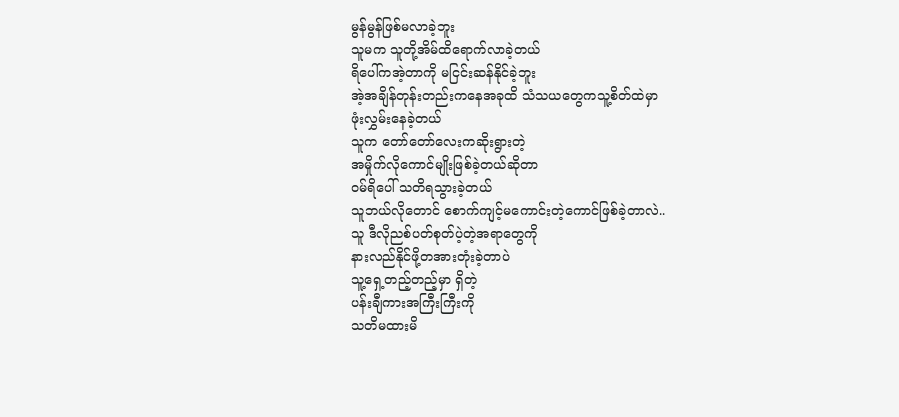မွန်မွန်ဖြစ်မလာခဲ့ဘူး
သူမက သူတို့အိမ်ထိရောက်လာခဲ့တယ်
ရိပေါ်ကအဲ့တာကို မငြင်းဆန်နိုင်ခဲ့ဘူး
အဲ့အချိန်တုန်းတည်းကနေအခုထိ သံသယတွေကသူ့စိတ်ထဲမှာ
ဖုံးလွှမ်းနေခဲ့တယ်
သူက တော်တော်လေးကဆိုးရွားတဲ့
အမှိုက်လိုကောင်မျိုးဖြစ်ခဲ့တယ်ဆိုတာ
ဝမ်ရိပေါ် သတိရသွားခဲ့တယ်
သူဘယ်လိုတောင် စောက်ကျင့်မကောင်းတဲ့ကောင်ဖြစ်ခဲ့တာလဲ..
သူ ဒီလိုညစ်ပတ်စုတ်ပဲ့တဲ့အရာတွေကို
နားလည်နိုင်ဖို့တအားတုံးခဲ့တာပဲ
သူ့ရှေ့တည့်တည့်မှာ ရှိတဲ့
ပန်းချီကားအကြီးကြီးကို
သတိမထားမိ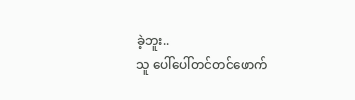ခဲ့ဘူး..
သူ ပေါ်ပေါ်တင်တင်ဖောက်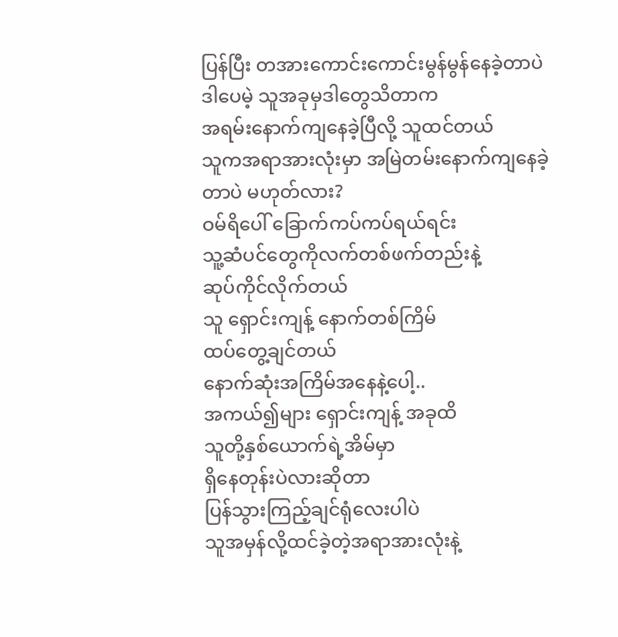ပြန်ပြီး တအားကောင်းကောင်းမွန်မွန်နေခဲ့တာပဲ
ဒါပေမဲ့ သူအခုမှဒါတွေသိတာက
အရမ်းနောက်ကျနေခဲ့ပြီလို့ သူထင်တယ်
သူကအရာအားလုံးမှာ အမြဲတမ်းနောက်ကျနေခဲ့တာပဲ မဟုတ်လား?
ဝမ်ရိပေါ် ခြောက်ကပ်ကပ်ရယ်ရင်း
သူ့ဆံပင်တွေကိုလက်တစ်ဖက်တည်းနဲ့
ဆုပ်ကိုင်လိုက်တယ်
သူ ရှောင်းကျန့် နောက်တစ်ကြိမ်
ထပ်တွေ့ချင်တယ်
နောက်ဆုံးအကြိမ်အနေနဲ့ပေါ့..
အကယ်၍များ ရှောင်းကျန့် အခုထိ
သူတို့နှစ်ယောက်ရဲ့အိမ်မှာ
ရှိနေတုန်းပဲလားဆိုတာ
ပြန်သွားကြည့်ချင်ရုံလေးပါပဲ
သူအမှန်လို့ထင်ခဲ့တဲ့အရာအားလုံးနဲ့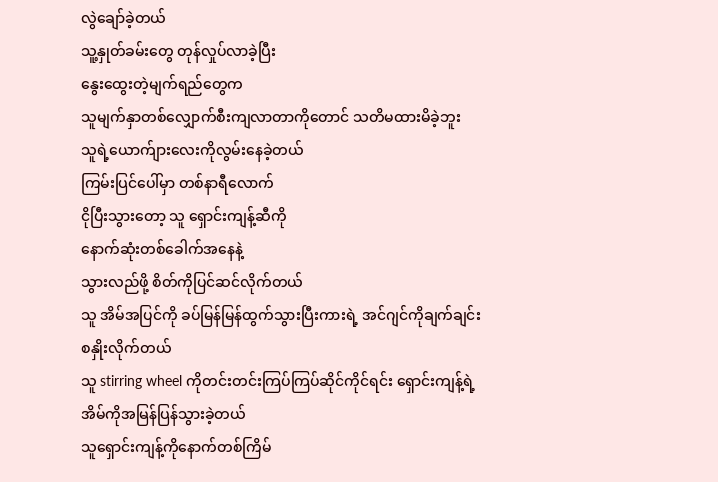လွဲချော်ခဲ့တယ်
သူ့နှုတ်ခမ်းတွေ တုန်လှုပ်လာခဲ့ပြီး
နွေးထွေးတဲ့မျက်ရည်တွေက
သူမျက်နှာတစ်လျှောက်စီးကျလာတာကိုတောင် သတိမထားမိခဲ့ဘူး
သူရဲ့ယောက်ျားလေးကိုလွမ်းနေခဲ့တယ်
ကြမ်းပြင်ပေါ်မှာ တစ်နာရီလောက်
ငိုပြီးသွားတော့ သူ ရှောင်းကျန့်ဆီကို
နောက်ဆုံးတစ်ခေါက်အနေနဲ့
သွားလည်ဖို့ စိတ်ကိုပြင်ဆင်လိုက်တယ်
သူ အိမ်အပြင်ကို ခပ်မြန်မြန်ထွက်သွားပြီးကားရဲ့ အင်ဂျင်ကိုချက်ချင်းစနှိုးလိုက်တယ်
သူ stirring wheel ကိုတင်းတင်းကြပ်ကြပ်ဆိုင်ကိုင်ရင်း ရှောင်းကျန့်ရဲ့အိမ်ကိုအမြန်ပြန်သွားခဲ့တယ်
သူရှောင်းကျန့်ကိုနောက်တစ်ကြိမ်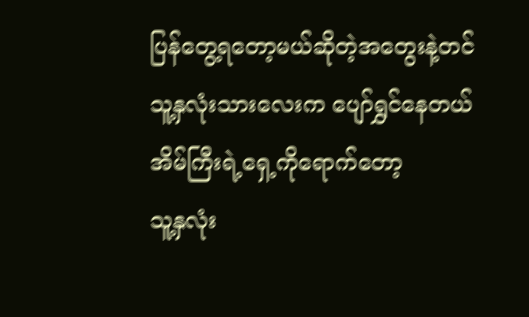ပြန်တွေ့ရတော့မယ်ဆိုတဲ့အတွေးနဲ့တင်
သူ့နှလုံးသားလေးက ပျော်ရွှင်နေတယ်
အိမ်ကြီးရဲ့ရှေ့ကိုရောက်တော့
သူ့နှလုံး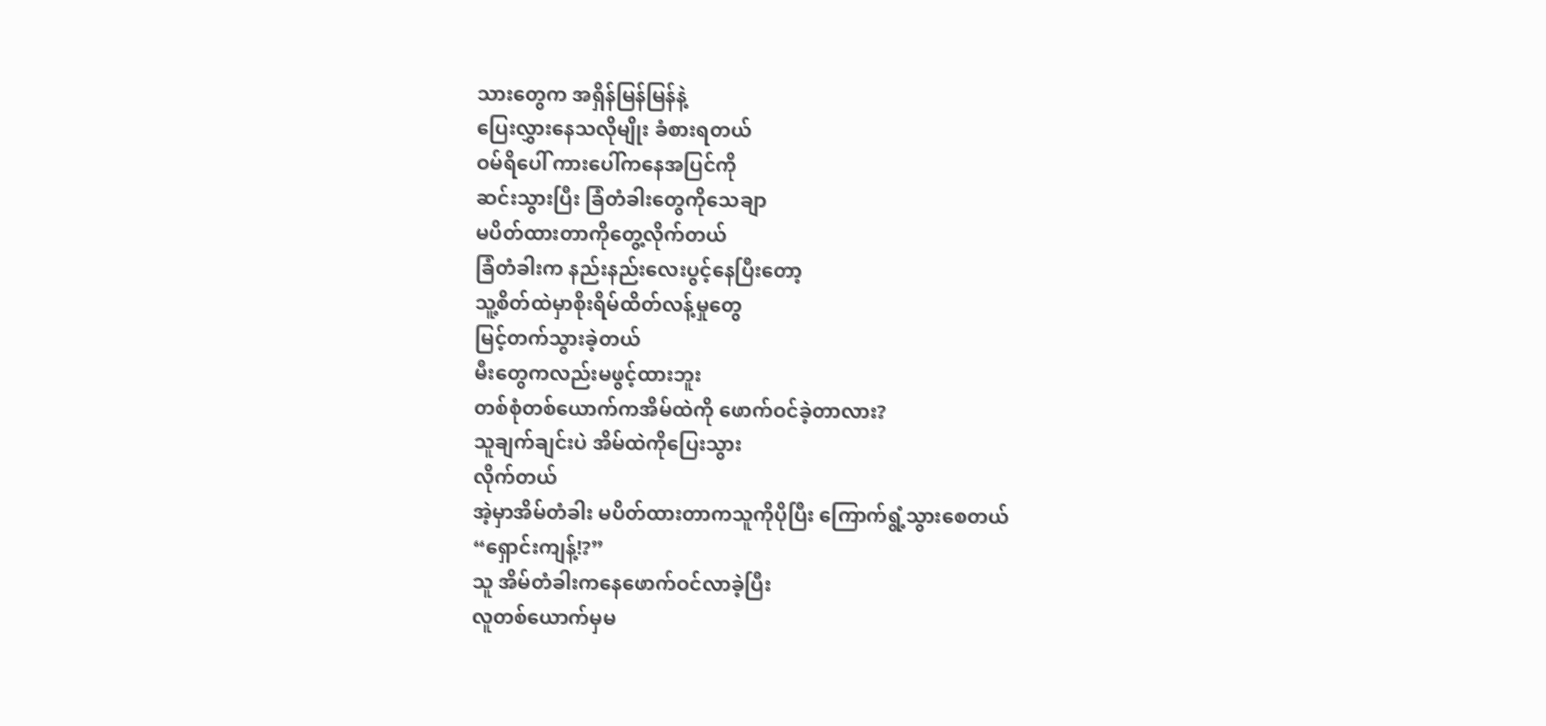သားတွေက အရှိန်မြန်မြန်နဲ့
ပြေးလွှားနေသလိုမျိုး ခံစားရတယ်
ဝမ်ရိပေါ် ကားပေါ်ကနေအပြင်ကို
ဆင်းသွားပြီး ခြံတံခါးတွေကိုသေချာ
မပိတ်ထားတာကိုတွေ့လိုက်တယ်
ခြံတံခါးက နည်းနည်းလေးပွင့်နေပြီးတော့
သူ့စိတ်ထဲမှာစိုးရိမ်ထိတ်လန့်မှုတွေ
မြင့်တက်သွားခဲ့တယ်
မီးတွေကလည်းမဖွင့်ထားဘူး
တစ်စုံတစ်ယောက်ကအိမ်ထဲကို ဖောက်ဝင်ခဲ့တာလား?
သူချက်ချင်းပဲ အိမ်ထဲကိုပြေးသွား
လိုက်တယ်
အဲ့မှာအိမ်တံခါး မပိတ်ထားတာကသူကိုပိုပြီး ကြောက်ရွံ့သွားစေတယ်
“ရှောင်းကျန့်!?”
သူ အိမ်တံခါးကနေဖောက်ဝင်လာခဲ့ပြီး
လူတစ်ယောက်မှမ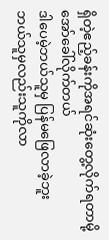ရှိတဲ့ဧည့်ခန်းကိုအရင်ဆုံးတွေ့လိုက်ရတာမို့အော်ခေါ်လိုက်တယ်
ဒါပေမဲ့ဘယ်သူမှ ပြန်မဖြေလာခဲ့ဘူး
ဘယ်သူမှလည်းသူကိုလာ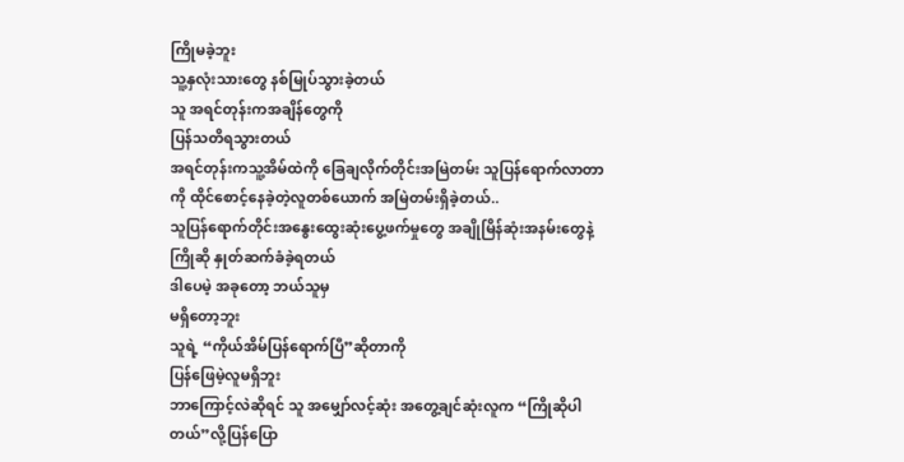ကြိုမခဲ့ဘူး
သူ့နှလုံးသားတွေ နစ်မြုပ်သွားခဲ့တယ်
သူ အရင်တုန်းကအချိန်တွေကို
ပြန်သတိရသွားတယ်
အရင်တုန်းကသူ့အိမ်ထဲကို ခြေချလိုက်တိုင်းအမြဲတမ်း သူပြန်ရောက်လာတာကို ထိုင်စောင့်နေခဲ့တဲ့လူတစ်ယောက် အမြဲတမ်းရှိခဲ့တယ်..
သူပြန်ရောက်တိုင်းအနွေးထွေးဆုံးပွေ့ဖက်မှုတွေ အချိုမြိန်ဆုံးအနမ်းတွေနဲ့
ကြိုဆို နှုတ်ဆက်ခံခဲ့ရတယ်
ဒါပေမဲ့ အခုတော့ ဘယ်သူမှ
မရှိတော့ဘူး
သူရဲ့ “ကိုယ်အိမ်ပြန်ရောက်ပြီ”ဆိုတာကို
ပြန်ဖြေမဲ့လူမရှိဘူး
ဘာကြောင့်လဲဆိုရင် သူ အမျှော်လင့်ဆုံး အတွေ့ချင်ဆုံးလူက “ကြိုဆိုပါတယ်”လို့ပြန်ပြော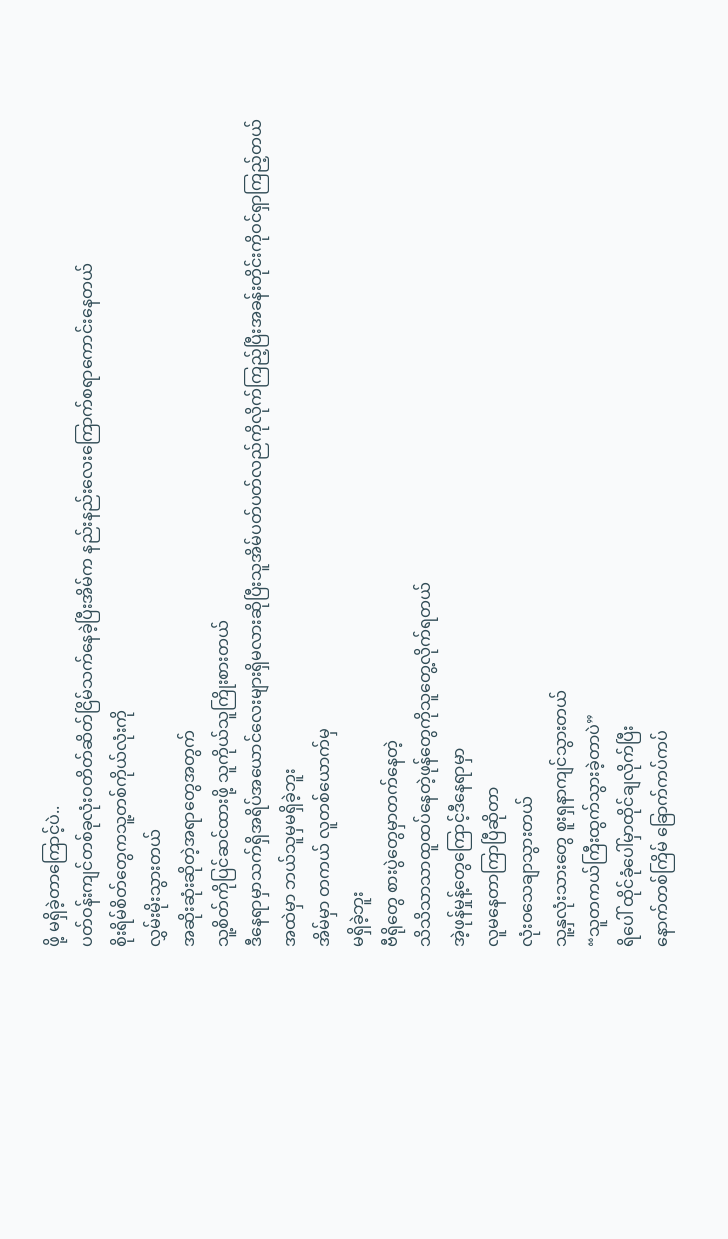ဖို့ မရှိခဲ့တာကြောင့်ပဲ..
ပတ်ဝန်းကျင်တစ်ခုလုံးဝတိတ်ဆိတ်ငြိမ်သက်နေခဲ့ပြီးအိမ်က နည်းနည်းလေးကြောက်စရာကောင်းနေတယ်
စိုးရိမ်စိတ်တွေကသူ့တစ်ကိုယ်လုံးကို
လွှမ်းမိုးသွားတယ်
အဆိုးဆုံးဆိုတဲ့အရာတွေအတွက်
သူ့စိတ်ကိုပြင်ဆင်ထားဖို့ သူကိုယ်သူကြိုးစားတယ်
ဒီနေရာမှာသက်ရှိအရိပ်အယောင်လေးများရှိမလားဆိုပြီးသူအိမ်ပတ်ပတ်လည်ကိုလိုက်ကြည့်ပြီးအခန်းတိုင်းကိုဝင်ရှာကြည့်တယ်
အထဲမှာ ဘယ်သူမှမရှိခဲ့ဘူး
အိမ်မှာ တကယ် လူတစ်ယောက်မှ
မရှိခဲ့ဘူး
ဗီရိုတွေ စားပွဲတွေမှာတက်နေတဲ့
သိသိသာသာထူထပ်နေတဲ့ဖုန်တွေကိုသူတွေ့လိုက်ရတယ်
အဲ့ဖုန်မှုန့်တွေကြောင့်ဒီနေရာမှာ
လူမနေတာကြာပြီဆိုတာ
လုံးဝသေချာသွားတယ်
သူ့နှလုံးသားတွေ စူးရှနာကျင်သွားတယ်
“သူတကယ်ကြီးထွက်သွားခဲ့တာပဲ”
ရိပေါ် ထိုင်ခုံပေါ်မှာထိုင်ချလိုက်ပြီး
နောက်တစ်ကြိမ် ခြောက်ကပ်ကပ်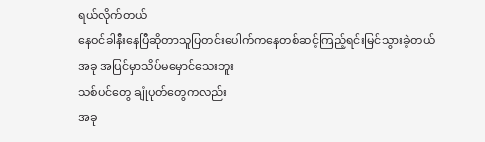ရယ်လိုက်တယ်
နေဝင်ခါနီးနေပြီဆိုတာသူပြတင်းပေါက်ကနေတစ်ဆင့်ကြည့်ရင်းမြင်သွားခဲ့တယ်
အခု အပြင်မှာသိပ်မမှောင်သေးဘူး
သစ်ပင်တွေ ချုံပုတ်တွေကလည်း
အခု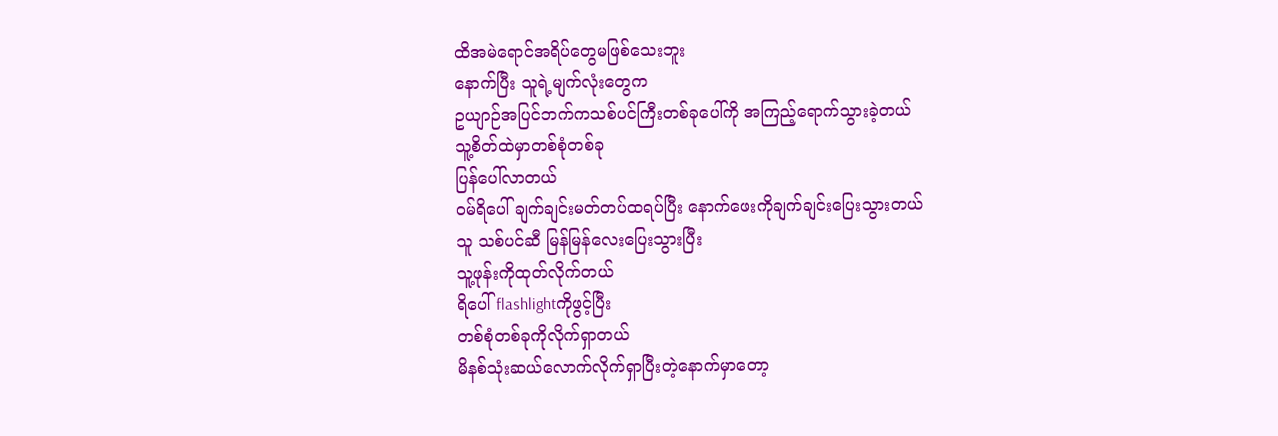ထိအမဲရောင်အရိပ်တွေမဖြစ်သေးဘူး
နောက်ပြီး သူရဲ့မျက်လုံးတွေက
ဥယျာဉ်အပြင်ဘက်ကသစ်ပင်ကြီးတစ်ခုပေါ်ကို အကြည့်ရောက်သွားခဲ့တယ်
သူ့စိတ်ထဲမှာတစ်စုံတစ်ခု
ပြန်ပေါ်လာတယ်
ဝမ်ရိပေါ် ချက်ချင်းမတ်တပ်ထရပ်ပြီး နောက်ဖေးကိုချက်ချင်းပြေးသွားတယ်
သူ သစ်ပင်ဆီ မြန်မြန်လေးပြေးသွားပြီး
သူ့ဖုန်းကိုထုတ်လိုက်တယ်
ရိပေါ် flashlightကိုဖွင့်ပြီး
တစ်စုံတစ်ခုကိုလိုက်ရှာတယ်
မိနစ်သုံးဆယ်လောက်လိုက်ရှာပြီးတဲ့နောက်မှာတော့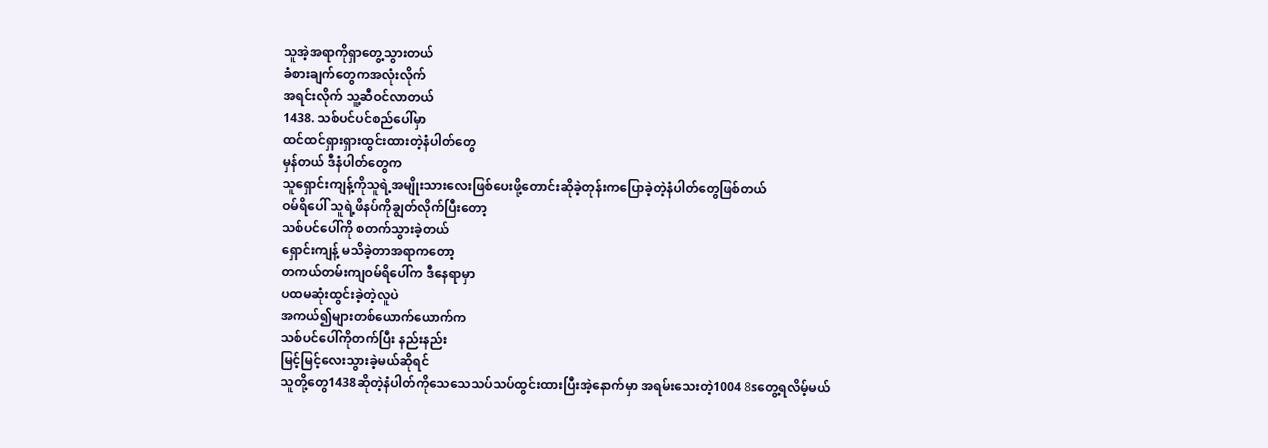သူအဲ့အရာကိုရှာတွေ့သွားတယ်
ခံစားချက်တွေကအလုံးလိုက်
အရင်းလိုက် သူ့ဆီဝင်လာတယ်
1438. သစ်ပင်ပင်စည်ပေါ်မှာ
ထင်ထင်ရှားရှားထွင်းထားတဲ့နံပါတ်တွေ
မှန်တယ် ဒီနံပါတ်တွေက
သူရှောင်းကျန့်ကိုသူရဲ့အမျိုးသားလေးဖြစ်ပေးဖို့တောင်းဆိုခဲ့တုန်းကပြောခဲ့တဲ့နံပါတ်တွေဖြစ်တယ်
ဝမ်ရိပေါ် သူရဲ့ဖိနပ်ကိုချွတ်လိုက်ပြီးတော့
သစ်ပင်ပေါ်ကို စတက်သွားခဲ့တယ်
ရှောင်းကျန့် မသိခဲ့တာအရာကတော့
တကယ်တမ်းကျဝမ်ရိပေါ်က ဒီနေရာမှာ
ပထမဆုံးထွင်းခဲ့တဲ့လူပဲ
အကယ်၍များတစ်ယောက်ယောက်က
သစ်ပင်ပေါ်ကိုတက်ပြီး နည်းနည်း
မြင့်မြင့်လေးသွားခဲ့မယ်ဆိုရင်
သူတို့တွေ1438ဆိုတဲ့နံပါတ်ကိုသေသေသပ်သပ်ထွင်းထားပြီးအဲ့နောက်မှာ အရမ်းသေးတဲ့1004 8sတွေ့ရလိမ့်မယ်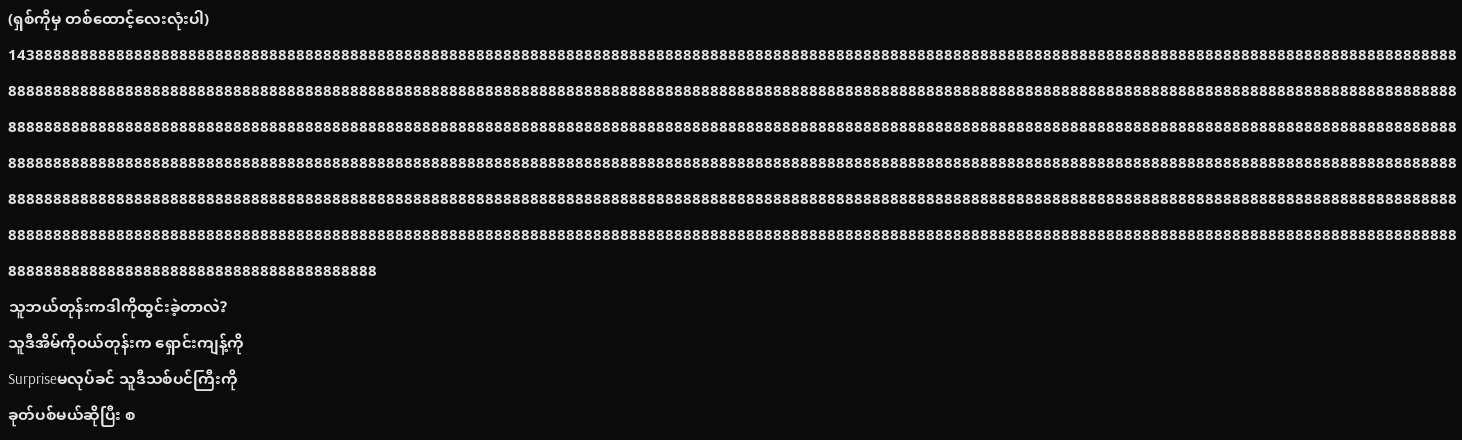(ရှစ်ကိုမှ တစ်ထောင့်လေးလုံးပါ)
14388888888888888888888888888888888888888888888888888888888888888888888888888888888888888888888888888888888888888888888888888888888888888888888888888888888888888888888888888888888888888888888888888888888888888888888888888888888888888888888888888888888888888888888888888888888888888888888888888888888888888888888888888888888888888888888888888888888888888888888888888888888888888888888888888888888888888888888888888888888888888888888888888888888888888888888888888888888888888888888888888888888888888888888888888888888888888888888888888888888888888888888888888888888888888888888888888888888888888888888888888888888888888888888888888888888888888888888888888888888888888888888888888888888888888888888888888888888888888888888888888888888888888888888888888888888888888888888888888888888888888888888888888888888888888888888888888888888888888888888888888888888888888888888888888888888888888888888888888888888888888888888888888888888888888888888888888888888888888888888888888888888888888888888888888888888888888888888
သူဘယ်တုန်းကဒါကိုထွင်းခဲ့တာလဲ?
သူဒီအိမ်ကိုဝယ်တုန်းက ရှောင်းကျန့်ကို
Surpriseမလုပ်ခင် သူဒီသစ်ပင်ကြီးကို
ခုတ်ပစ်မယ်ဆိုပြီး စ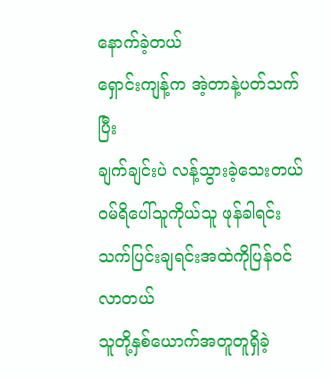နောက်ခဲ့တယ်
ရှောင်းကျန့်က အဲ့တာနဲ့ပတ်သက်ပြီး
ချက်ချင်းပဲ လန့်သွားခဲ့သေးတယ်
ဝမ်ရိပေါ်သူကိုယ်သူ ဖုန်ခါရင်း သက်ပြင်းချရင်းအထဲကိုပြန်ဝင်လာတယ်
သူတို့နှစ်ယောက်အတူတူရှိခဲ့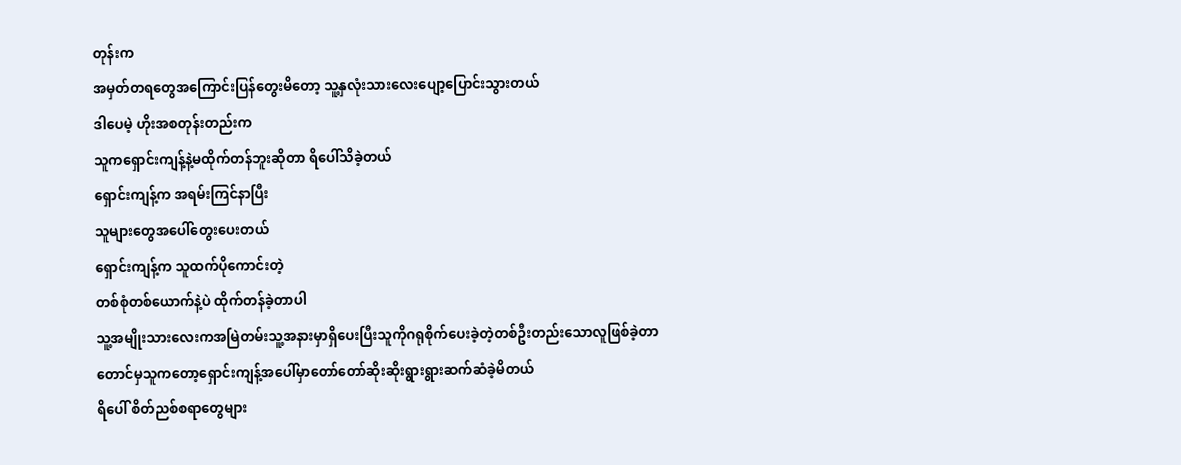တုန်းက
အမှတ်တရတွေအကြောင်းပြန်တွေးမိတော့ သူ့နှလုံးသားလေးပျော့ပြောင်းသွားတယ်
ဒါပေမဲ့ ဟိုးအစတုန်းတည်းက
သူကရှောင်းကျန့်နဲ့မထိုက်တန်ဘူးဆိုတာ ရိပေါ်သိခဲ့တယ်
ရှောင်းကျန့်က အရမ်းကြင်နာပြီး
သူများတွေအပေါ်တွေးပေးတယ်
ရှောင်းကျန့်က သူထက်ပိုကောင်းတဲ့
တစ်စုံတစ်ယောက်နဲ့ပဲ ထိုက်တန်ခဲ့တာပါ
သူ့အမျိုးသားလေးကအမြဲတမ်းသူ့အနားမှာရှိပေးပြီးသူကိုဂရုစိုက်ပေးခဲ့တဲ့တစ်ဦးတည်းသောလူဖြစ်ခဲ့တာတောင်မှသူကတော့ရှောင်းကျန့်အပေါ်မှာတော်တော်ဆိုးဆိုးရွားရွားဆက်ဆံခဲ့မိတယ်
ရိပေါ် စိတ်ညစ်စရာတွေများ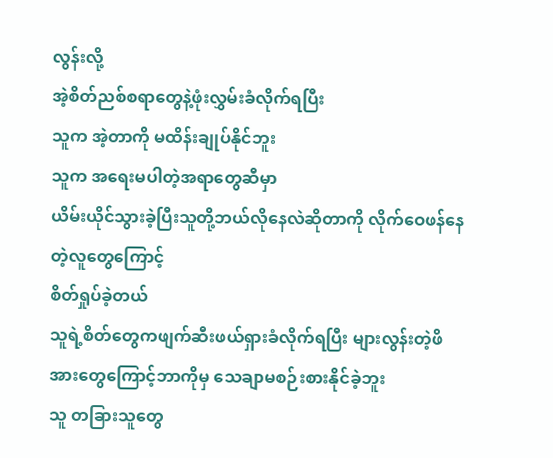လွန်းလို့
အဲ့စိတ်ညစ်စရာတွေနဲ့ဖုံးလွှမ်းခံလိုက်ရပြီး
သူက အဲ့တာကို မထိန်းချုပ်နိုင်ဘူး
သူက အရေးမပါတဲ့အရာတွေဆီမှာ
ယိမ်းယိုင်သွားခဲ့ပြီးသူတို့ဘယ်လိုနေလဲဆိုတာကို လိုက်ဝေဖန်နေတဲ့လူတွေကြောင့်
စိတ်ရှုပ်ခဲ့တယ်
သူရဲ့စိတ်တွေကဖျက်ဆီးဖယ်ရှားခံလိုက်ရပြီး များလွန်းတဲ့ဖိအားတွေကြောင့်ဘာကိုမှ သေချာမစဉ်းစားနိုင်ခဲ့ဘူး
သူ တခြားသူတွေ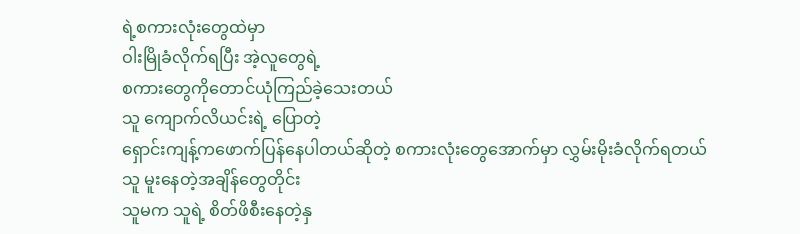ရဲ့စကားလုံးတွေထဲမှာ
ဝါးမြိုခံလိုက်ရပြီး အဲ့လူတွေရဲ့
စကားတွေကိုတောင်ယုံကြည်ခဲ့သေးတယ်
သူ ကျောက်လိယင်းရဲ့ ပြောတဲ့
ရှောင်းကျန့်ကဖောက်ပြန်နေပါတယ်ဆိုတဲ့ စကားလုံးတွေအောက်မှာ လွှမ်းမိုးခံလိုက်ရတယ်
သူ မူးနေတဲ့အချိန်တွေတိုင်း
သူမက သူရဲ့ စိတ်ဖိစီးနေတဲ့နှ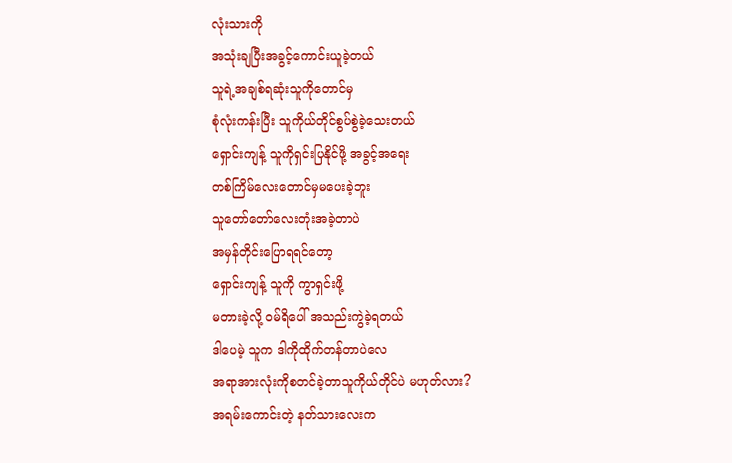လုံးသားကို
အသုံးချပြီးအခွင့်ကောင်းယူခဲ့တယ်
သူရဲ့အချစ်ရဆုံးသူကိုတောင်မှ
စုံလုံးကန်းပြီး သူကိုယ်တိုင်စွပ်စွဲခဲ့သေးတယ်
ရှောင်းကျန့် သူကိုရှင်းပြနိုင်ဖို့ အခွင့်အရေး
တစ်ကြိမ်လေးတောင်မှမပေးခဲ့ဘူး
သူတော်တော်လေးတုံးအခဲ့တာပဲ
အမှန်တိုင်းပြောရရင်တော့
ရှောင်းကျန့် သူကို ကွာရှင်းဖို့
မတားခဲ့လို့ ဝမ်ရိပေါ် အသည်းကွဲခဲ့ရတယ်
ဒါပေမဲ့ သူက ဒါကိုထိုက်တန်တာပဲလေ
အရာအားလုံးကိုစတင်ခဲ့တာသူကိုယ်တိုင်ပဲ မဟုတ်လား?
အရမ်းကောင်းတဲ့ နတ်သားလေးက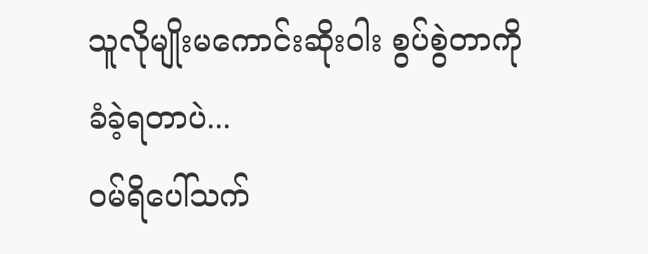သူလိုမျိုးမကောင်းဆိုးဝါး စွပ်စွဲတာကို
ခံခဲ့ရတာပဲ...
ဝမ်ရိပေါ်သက်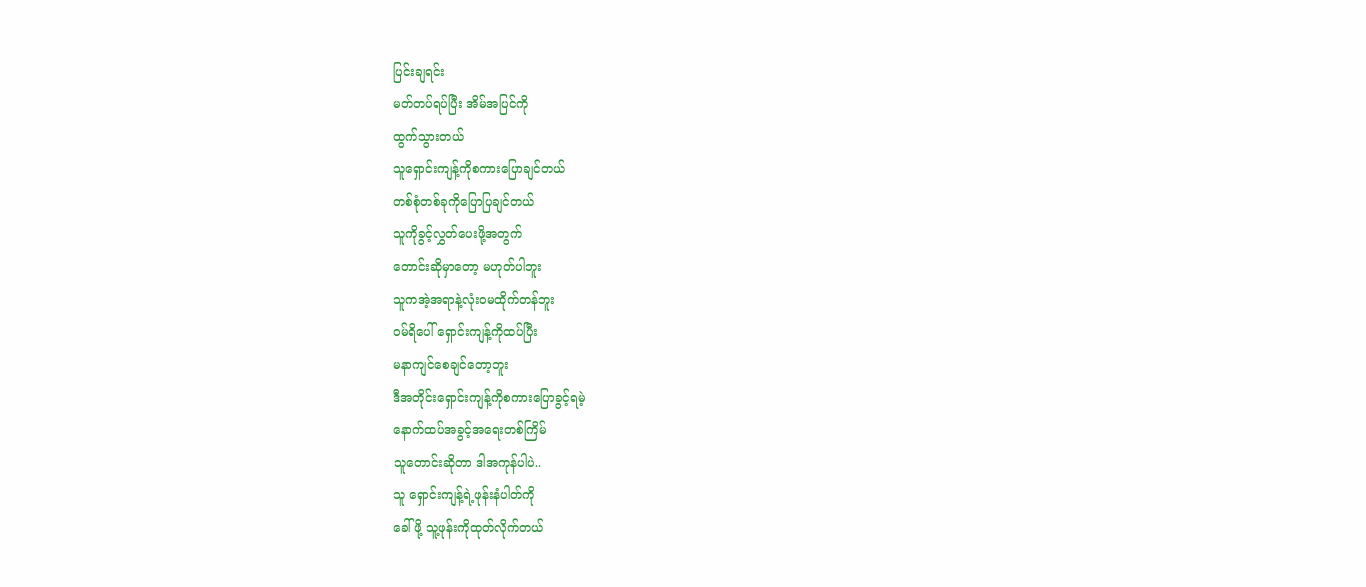ပြင်းချရင်း
မတ်တပ်ရပ်ပြီး အိမ်အပြင်ကို
ထွက်သွားတယ်
သူရှောင်းကျန့်ကိုစကားပြောချင်တယ်
တစ်စုံတစ်ခုကိုပြောပြချင်တယ်
သူကိုခွင့်လွှတ်ပေးဖို့အတွက်
တောင်းဆိုမှာတော့ မဟုတ်ပါဘူး
သူကအဲ့အရာနဲ့လုံးဝမထိုက်တန်ဘူး
ဝမ်ရိပေါ် ရှောင်းကျန့်ကိုထပ်ပြီး
မနာကျင်စေချင်တော့ဘူး
ဒီအတိုင်းရှောင်းကျန့်ကိုစကားပြောခွင့်ရမဲ့
နောက်ထပ်အခွင့်အရေးတစ်ကြိမ်
သူတောင်းဆိုတာ ဒါအကုန်ပါပဲ..
သူ ရှောင်းကျန့်ရဲ့ဖုန်းနံပါတ်ကို
ခေါ်ဖို့ သူ့ဖုန်းကိုထုတ်လိုက်တယ်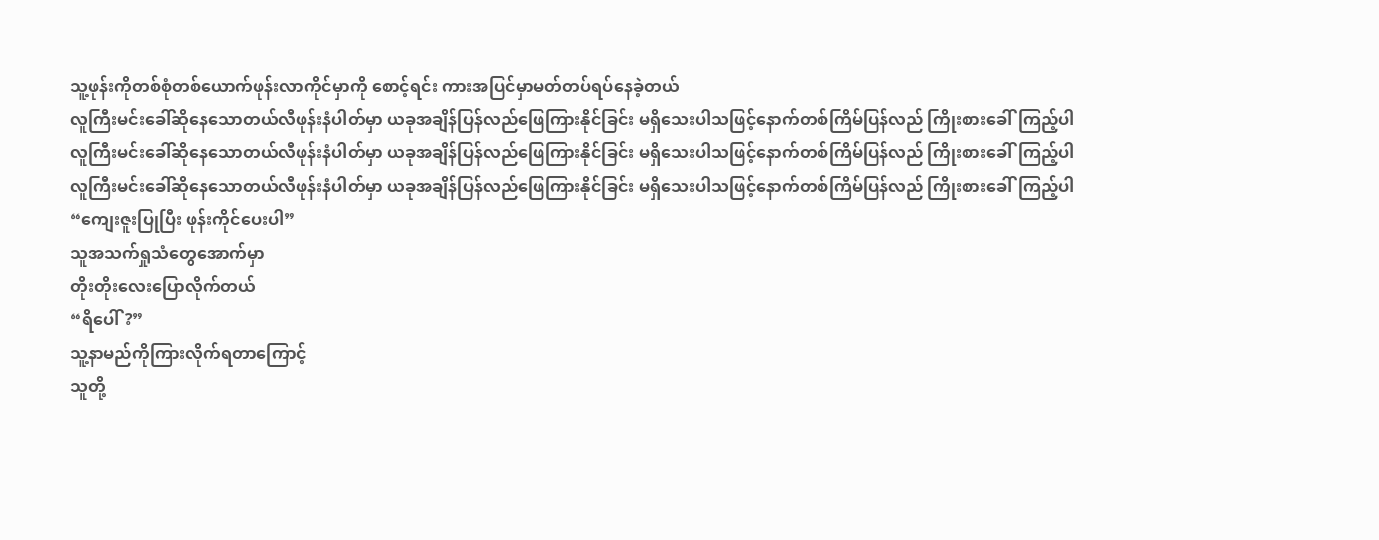သူ့ဖုန်းကိုတစ်စုံတစ်ယောက်ဖုန်းလာကိုင်မှာကို စောင့်ရင်း ကားအပြင်မှာမတ်တပ်ရပ်နေခဲ့တယ်
လူကြီးမင်းခေါ်ဆိုနေသောတယ်လီဖုန်းနံပါတ်မှာ ယခုအချိန်ပြန်လည်ဖြေကြားနိုင်ခြင်း မရှိသေးပါသဖြင့်နောက်တစ်ကြိမ်ပြန်လည် ကြိုးစားခေါ်ကြည့်ပါ
လူကြီးမင်းခေါ်ဆိုနေသောတယ်လီဖုန်းနံပါတ်မှာ ယခုအချိန်ပြန်လည်ဖြေကြားနိုင်ခြင်း မရှိသေးပါသဖြင့်နောက်တစ်ကြိမ်ပြန်လည် ကြိုးစားခေါ်ကြည့်ပါ
လူကြီးမင်းခေါ်ဆိုနေသောတယ်လီဖုန်းနံပါတ်မှာ ယခုအချိန်ပြန်လည်ဖြေကြားနိုင်ခြင်း မရှိသေးပါသဖြင့်နောက်တစ်ကြိမ်ပြန်လည် ကြိုးစားခေါ်ကြည့်ပါ
“ကျေးဇူးပြုပြီး ဖုန်းကိုင်ပေးပါ”
သူအသက်ရှုသံတွေအောက်မှာ
တိုးတိုးလေးပြောလိုက်တယ်
“ရိပေါ်?”
သူ့နာမည်ကိုကြားလိုက်ရတာကြောင့်
သူတို့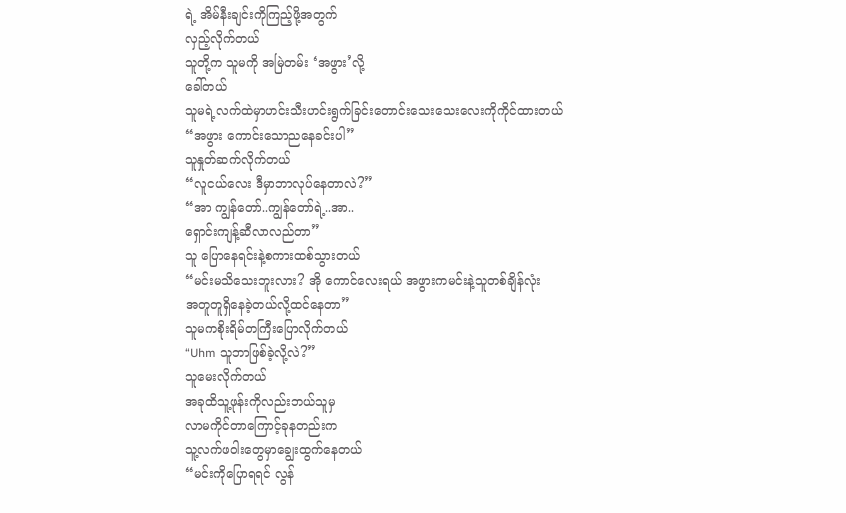ရဲ့ အိမ်နီးချင်းကိုကြည့်ဖို့အတွက်
လှည့်လိုက်တယ်
သူတို့က သူမကို အမြဲတမ်း ‘အဖွား’လို့
ခေါ်တယ်
သူမရဲ့လက်ထဲမှာဟင်းသီးဟင်းရွက်ခြင်းတောင်းသေးသေးလေးကိုကိုင်ထားတယ်
“အဖွား ကောင်းသောညနေခင်းပါ”
သူနှုတ်ဆက်လိုက်တယ်
“လူငယ်လေး ဒီမှာဘာလုပ်နေတာလဲ?”
“အာ ကျွန်တော်..ကျွန်တော်ရဲ့..အာ..
ရှောင်းကျန့်ဆီလာလည်တာ”
သူ ပြောနေရင်းနဲ့စကားထစ်သွားတယ်
“မင်းမသိသေးဘူးလား? အို ကောင်လေးရယ် အဖွားကမင်းနဲ့သူတစ်ချိန်လုံး
အတူတူရှိနေခဲ့တယ်လို့ထင်နေတာ”
သူမကစိုးရိမ်တကြီးပြောလိုက်တယ်
“Uhm သူဘာဖြစ်ခဲ့လို့လဲ?”
သူမေးလိုက်တယ်
အခုထိသူ့ဖုန်းကိုလည်းဘယ်သူမှ
လာမကိုင်တာကြောင့်ခုနတည်းက
သူ့လက်ဖဝါးတွေမှာချွေးထွက်နေတယ်
“မင်းကိုပြောရရင် လွန်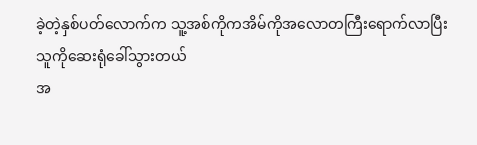ခဲ့တဲ့နှစ်ပတ်လောက်က သူ့အစ်ကိုကအိမ်ကိုအလောတကြီးရောက်လာပြီး
သူကိုဆေးရုံခေါ်သွားတယ်
အ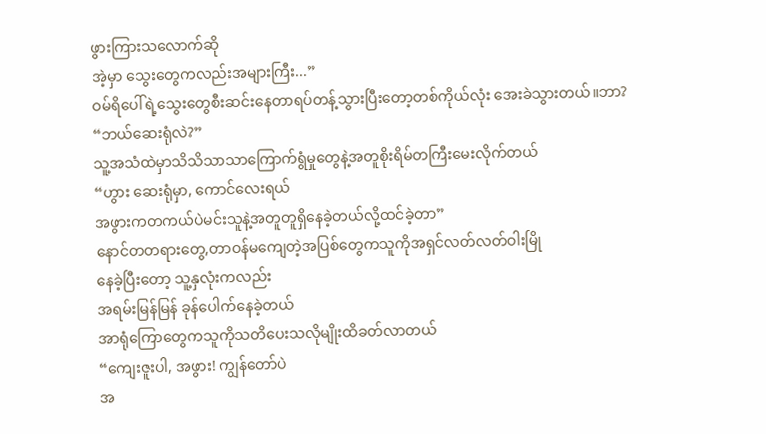ဖွားကြားသလောက်ဆို
အဲ့မှာ သွေးတွေကလည်းအများကြီး...”
ဝမ်ရိပေါ်ရဲ့သွေးတွေစီးဆင်းနေတာရပ်တန့်သွားပြီးတော့တစ်ကိုယ်လုံး အေးခဲသွားတယ်။ဘာ?
“ဘယ်ဆေးရုံလဲ?”
သူ့အသံထဲမှာသိသိသာသာကြောက်ရွံမှုတွေနဲ့အတူစိုးရိမ်တကြီးမေးလိုက်တယ်
“ဟွား ဆေးရုံမှာ, ကောင်လေးရယ်
အဖွားကတကယ်ပဲမင်းသူနဲ့အတူတူရှိနေခဲ့တယ်လို့ထင်ခဲ့တာ”
နောင်တတရားတွေ,တာဝန်မကျေတဲ့အပြစ်တွေကသူကိုအရှင်လတ်လတ်ဝါးမြို
နေခဲ့ပြီးတော့ သူ့နှလုံးကလည်း
အရမ်းမြန်မြန် ခုန်ပေါက်နေခဲ့တယ်
အာရုံကြောတွေကသူကိုသတိပေးသလိုမျိုးထိခတ်လာတယ်
“ကျေးဇူးပါ, အဖွား! ကျွန်တော်ပဲ
အ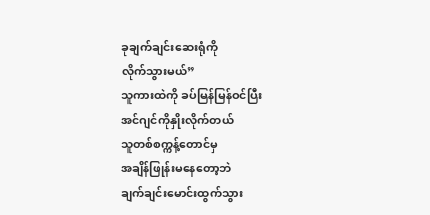ခုချက်ချင်းဆေးရုံကို
လိုက်သွားမယ်”
သူကားထဲကို ခပ်မြန်မြန်ဝင်ပြီး
အင်ဂျင်ကိုနှိုးလိုက်တယ်
သူတစ်စက္ကန့်တောင်မှ
အချိန်ဖြုန်းမနေတော့ဘဲ
ချက်ချင်းမောင်းထွက်သွား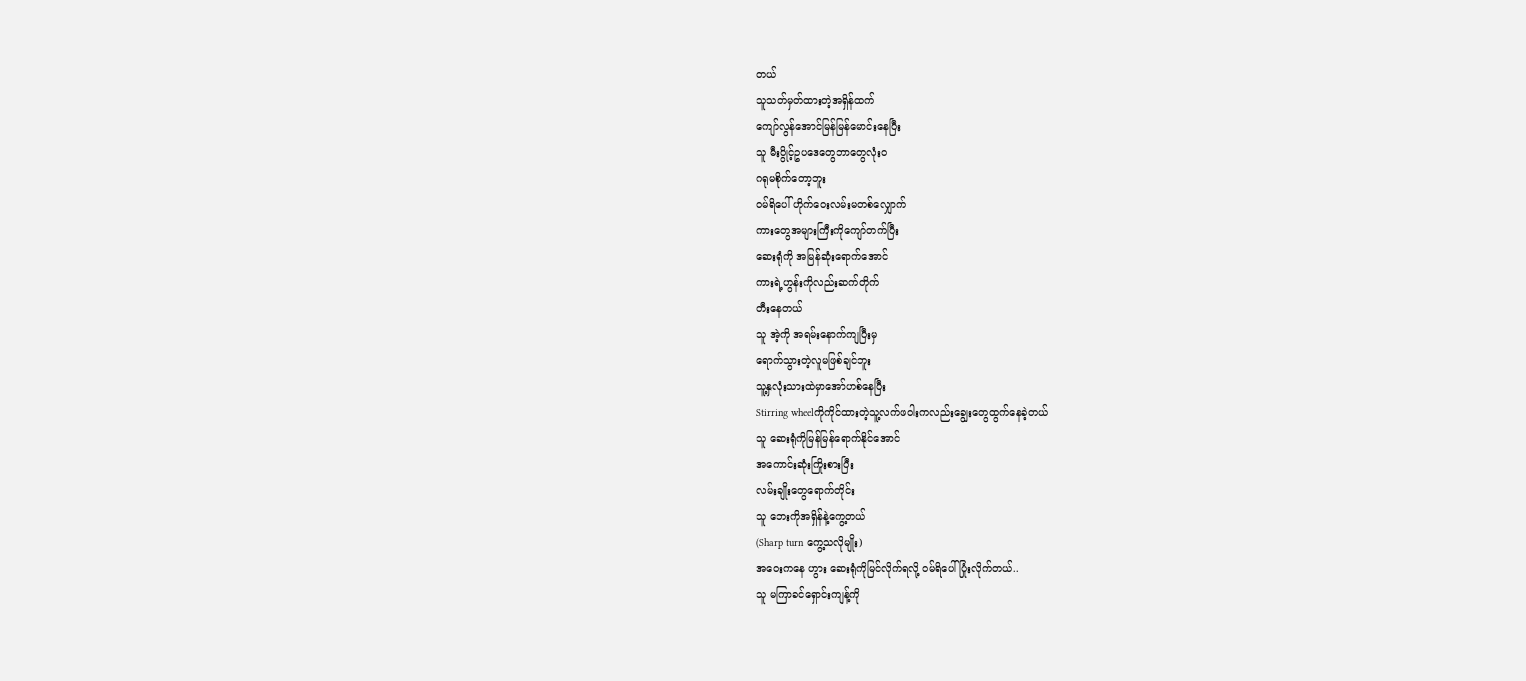တယ်
သူသတ်မှတ်ထားတဲ့အရှိန်ထက်
ကျော်လွန်အောင်မြန်မြန်မောင်းနေပြီး
သူ မီးပွိုင့်ဥပဒေတွေဘာတွေလုံးဝ
ဂရုမစိုက်တော့ဘူး
ဝမ်ရိပေါ် ဟိုက်ဝေးလမ်းမတစ်လျှောက်
ကားတွေအများကြီးကိုကျော်တက်ပြီး
ဆေးရုံကို အမြန်ဆုံးရောက်အောင်
ကားရဲ့ဟွန်းကိုလည်းဆက်တိုက်
တီးနေတယ်
သူ အဲ့ကို အရမ်းနောက်ကျပြီးမှ
ရောက်သွားတဲ့လူမဖြစ်ချင်ဘူး
သူ့နှလုံးသားထဲမှာအော်ဟစ်နေပြီး
Stirring wheelကိုကိုင်ထားတဲ့သူ့လက်ဖဝါးကလည်းချွေးတွေထွက်နေခဲ့တယ်
သူ ဆေးရုံကိုမြန်မြန်ရောက်နိုင်အောင်
အကောင်းဆုံးကြိုးစားပြီး
လမ်းချိုးတွေရောက်တိုင်း
သူ ဘေးကိုအရှိန်နဲ့ကွေ့တယ်
(Sharp turn ကွေ့သလိုမျိုး)
အဝေးကနေ ဟွား ဆေးရုံကိုမြင်လိုက်ရလို့ ဝမ်ရိပေါ် ပြုံးလိုက်တယ်..
သူ မကြာခင်ရှောင်းကျန့်ကို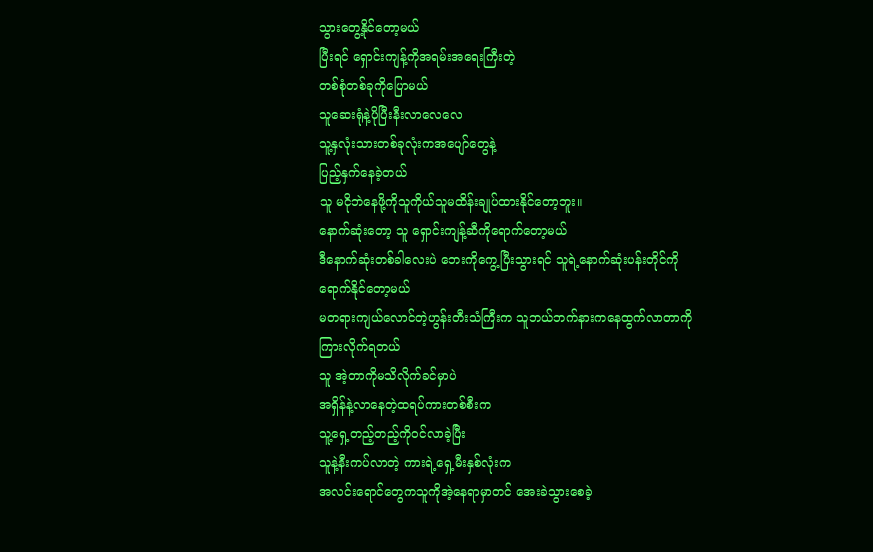သွားတွေ့နိုင်တော့မယ်
ပြီးရင် ရှောင်းကျန့်ကိုအရမ်းအရေးကြီးတဲ့
တစ်စုံတစ်ခုကိုပြောမယ်
သူဆေးရုံနဲ့ပိုပြီးနီးလာလေလေ
သူ့နှလုံးသားတစ်ခုလုံးကအပျော်တွေနဲ့
ပြည့်နှက်နေခဲ့တယ်
သူ မငိုဘဲနေဖို့ကိုသူကိုယ်သူမထိန်းချုပ်ထားနိုင်တော့ဘူး။
နောက်ဆုံးတော့ သူ ရှောင်းကျန့်ဆီကိုရောက်တော့မယ်
ဒီနောက်ဆုံးတစ်ခါလေးပဲ ဘေးကိုကွေ့ပြီးသွားရင် သူရဲ့နောက်ဆုံးပန်းတိုင်ကို
ရောက်နိုင်တော့မယ်
မတရားကျယ်လောင်တဲ့ဟွန်းတီးသံကြီးက သူဘယ်ဘက်နားကနေထွက်လာတာကို
ကြားလိုက်ရတယ်
သူ အဲ့တာကိုမသိလိုက်ခင်မှာပဲ
အရှိန်နဲ့လာနေတဲ့ထရပ်ကားတစ်စီးက
သူ့ရှေ့တည့်တည့်ကိုဝင်လာခဲ့ပြီး
သူနဲ့နီးကပ်လာတဲ့ ကားရဲ့ရှေ့မီးနှစ်လုံးက
အလင်းရောင်တွေကသူကိုအဲ့နေရာမှာတင် အေးခဲသွားစေခဲ့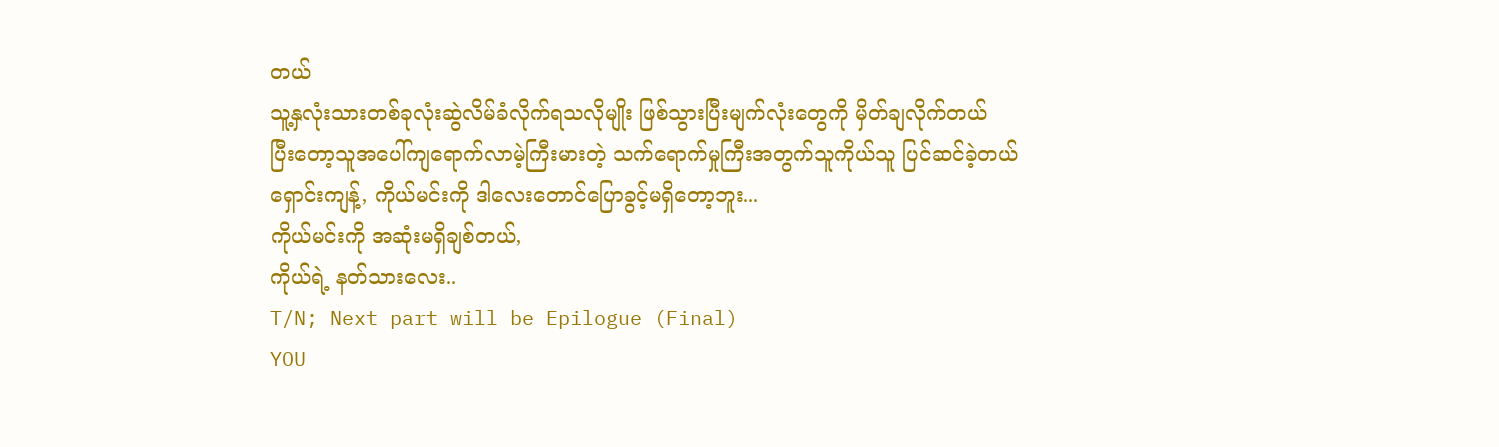တယ်
သူ့နှလုံးသားတစ်ခုလုံးဆွဲလိမ်ခံလိုက်ရသလိုမျိုး ဖြစ်သွားပြီးမျက်လုံးတွေကို မှိတ်ချလိုက်တယ်
ပြီးတော့သူအပေါ်ကျရောက်လာမဲ့ကြီးမားတဲ့ သက်ရောက်မှုကြီးအတွက်သူကိုယ်သူ ပြင်ဆင်ခဲ့တယ်
ရှောင်းကျန့်, ကိုယ်မင်းကို ဒါလေးတောင်ပြောခွင့်မရှိတော့ဘူး...
ကိုယ်မင်းကို အဆုံးမရှိချစ်တယ်,
ကိုယ်ရဲ့ နတ်သားလေး..
T/N; Next part will be Epilogue (Final)
YOU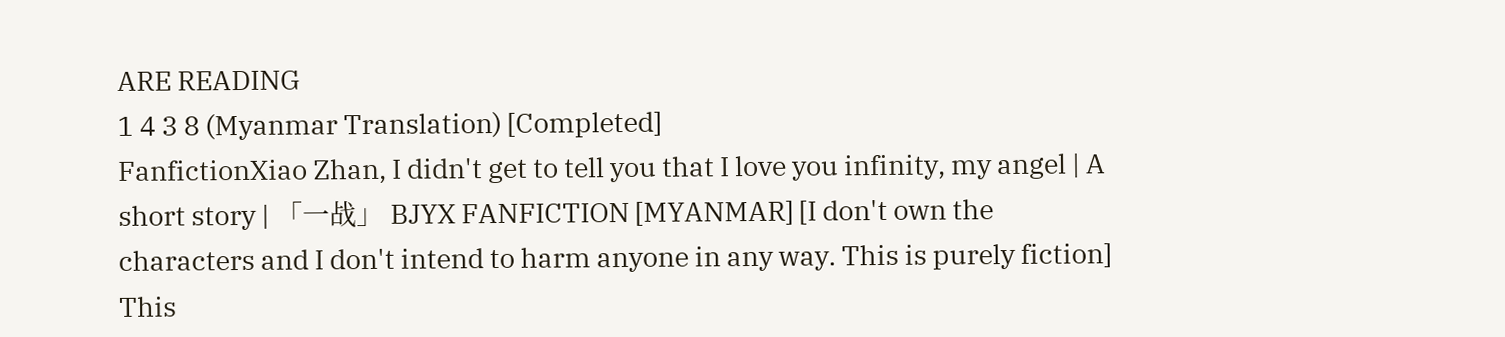ARE READING
1 4 3 8 (Myanmar Translation) [Completed]
FanfictionXiao Zhan, I didn't get to tell you that I love you infinity, my angel | A short story | 「一战」 BJYX FANFICTION [MYANMAR] [I don't own the characters and I don't intend to harm anyone in any way. This is purely fiction] This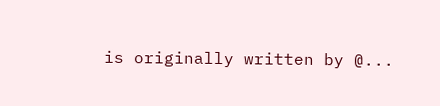is originally written by @...